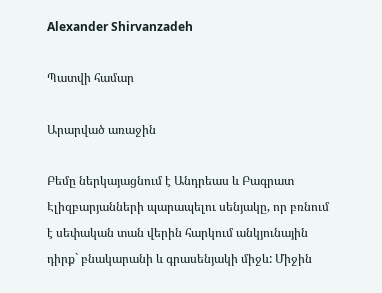Alexander Shirvanzadeh

Պատվի համար

Արարված առաջին

Բեմը ներկայացնում է Անդրեաս և Բագրատ Էլիզբարյանների պարապելու սենյակը, որ բռնում է սեփական տան վերին հարկում անկյունային դիրք` բնակարանի և գրասենյակի միջև: Միջին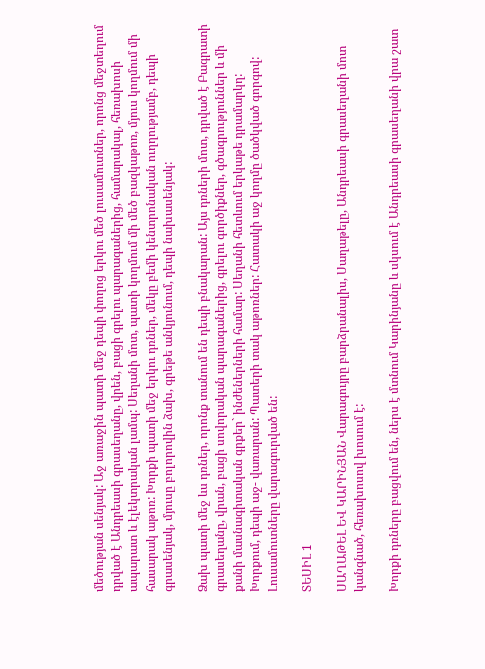մեծության սենյակ: Աջ առաջին պատի մեջ դեպի փողոց երկու մեծ լուսամուտներ, որոնց մեջտեղում դրված է Անդրեասի գրասեղանը, վրեն, բացի գրելու պարագաներից, համարակալ, հեռախոսի ապարատ և էլեկտրական լամպ: Սեղանի մոտ, պատի կողմում մի մեծ բազկաթոռ, մյուս կողմում մի հասարակ աթոռ: Խորքի պատի մեջ երկու դռներ, մեկը բեմի կենտրոնական ուղղությամբ, դեպի գրասենյակ, մյուսը բոլորովին ձախ, գրեթե անկյունում, դեպի նախասենյակ:

Ձախ պատի մեջ ևս դռներ, որոնք տանում են դեպի բնակարան: Այս դռների մոտ, դրված է Բագրատի գրասեղանը, վրան, բացի սովորական պարագաներից, գրելու գործիքներ, գծագրություններ և մի քանի մասնագիտական գրքեր` ինժեներների համար: Սեղանի հետևում երկաթե դրամարկղ: Խորքում, դեպի աջ- վառարան: Պատերի տակ աթոռներ: Հատակի աջ կողմը ծածկված գորգով: Լուսամուտները վարագուրված են:

ՏԵՍԻԼ 1

ՍԱՂԱԹԵԼ ԵՎ ԿԱՐԻՆՅԱՆ Վարագույրը բարձրանալիս, Սաղաթելը, Անդրեասի գրասեղանի մոտ կանգնած, հեռախոսով խոսում է:

Խորքի դռները բացվում են, ներս է մտնում Կարինյանը և սկսում է Անդրեասի գրասեղանի վրա շատ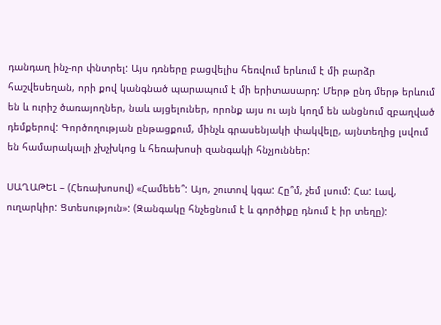դանդաղ ինչ-որ փնտրել: Այս դռները բացվելիս հեռվում երևում է մի բարձր հաշվեսեղան, որի քով կանգնած պարապում է մի երիտասարդ: Մերթ ընդ մերթ երևում են և ուրիշ ծառայողներ, նաև այցելուներ, որոնք այս ու այն կողմ են անցնում զբաղված դեմքերով: Գործողության ընթացքում, մինչև գրասենյակի փակվելը, այնտեղից լսվում են համարակալի չխչխկոց և հեռախոսի զանգակի հնչյուններ:

ՍԱՂԱԹԵԼ – (Հեռախոսով) «Համեեե՞: Այո, շուտով կգա: Հը՞մ, չեմ լսում: Հա: Լավ, ուղարկիր: Ցտեսություն»: (Զանգակը հնչեցնում է և գործիքը դնում է իր տեղը):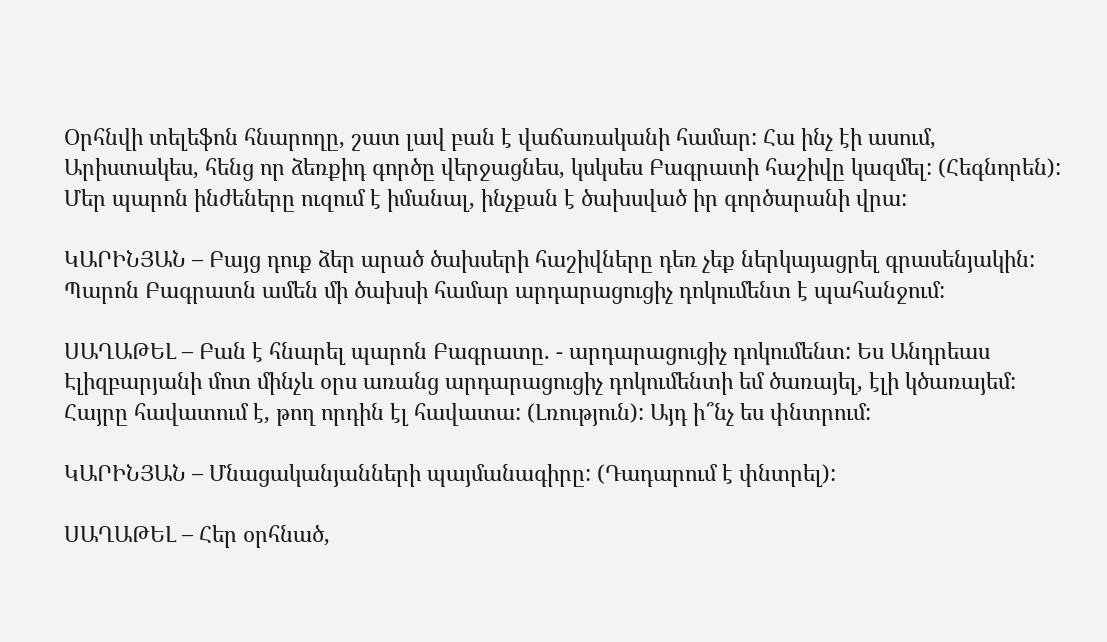Օրհնվի տելեֆոն հնարողը, շատ լավ բան է վաճառականի համար: Հա ինչ էի ասում, Արիստակես, հենց որ ձեռքիդ գործը վերջացնես, կսկսես Բագրատի հաշիվը կազմել: (Հեգնորեն): Մեր պարոն ինժեները ուզում է իմանալ, ինչքան է ծախսված իր գործարանի վրա:

ԿԱՐԻՆՅԱՆ – Բայց դուք ձեր արած ծախսերի հաշիվները դեռ չեք ներկայացրել գրասենյակին: Պարոն Բագրատն ամեն մի ծախսի համար արդարացուցիչ դոկումենտ է պահանջում:

ՍԱՂԱԹԵԼ – Բան է հնարել պարոն Բագրատը. - արդարացուցիչ դոկումենտ: Ես Անդրեաս Էլիզբարյանի մոտ մինչև օրս առանց արդարացուցիչ դոկումենտի եմ ծառայել, էլի կծառայեմ: Հայրը հավատում է, թող որդին էլ հավատա: (Լռություն): Այդ ի՞նչ ես փնտրում:

ԿԱՐԻՆՅԱՆ – Մնացականյանների պայմանագիրը: (Դադարում է փնտրել):

ՍԱՂԱԹԵԼ – Հեր օրհնած,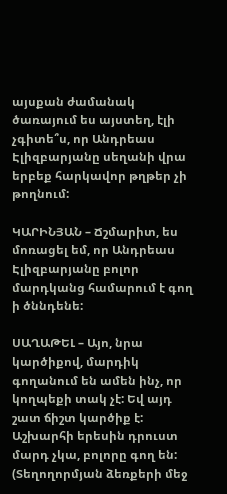այսքան ժամանակ ծառայում ես այստեղ, էլի չգիտե՞ս, որ Անդրեաս Էլիզբարյանը սեղանի վրա երբեք հարկավոր թղթեր չի թողնում:

ԿԱՐԻՆՅԱՆ – Ճշմարիտ, ես մոռացել եմ, որ Անդրեաս Էլիզբարյանը բոլոր մարդկանց համարում է գող ի ծննդենե:

ՍԱՂԱԹԵԼ – Այո, նրա կարծիքով, մարդիկ գողանում են ամեն ինչ, որ կողպեքի տակ չէ: Եվ այդ շատ ճիշտ կարծիք է: Աշխարհի երեսին դրուստ մարդ չկա, բոլորը գող են: (Տեղողորմյան ձեռքերի մեջ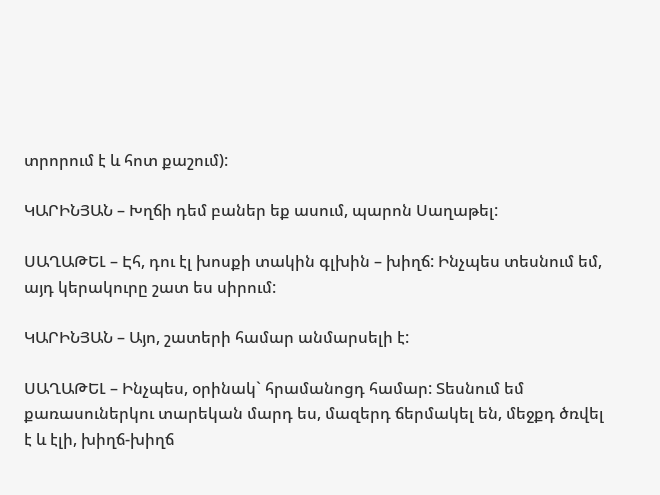տրորում է և հոտ քաշում):

ԿԱՐԻՆՅԱՆ – Խղճի դեմ բաներ եք ասում, պարոն Սաղաթել:

ՍԱՂԱԹԵԼ – Էհ, դու էլ խոսքի տակին գլխին – խիղճ: Ինչպես տեսնում եմ, այդ կերակուրը շատ ես սիրում:

ԿԱՐԻՆՅԱՆ – Այո, շատերի համար անմարսելի է:

ՍԱՂԱԹԵԼ – Ինչպես, օրինակ` հրամանոցդ համար: Տեսնում եմ քառասուներկու տարեկան մարդ ես, մազերդ ճերմակել են, մեջքդ ծռվել է և էլի, խիղճ-խիղճ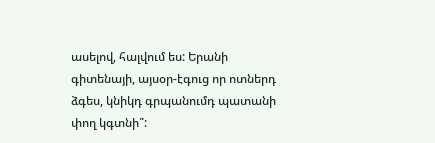ասելով, հալվում ես: Երանի գիտենայի, այսօր-էգուց որ ոտներդ ձգես, կնիկդ գրպանումդ պատանի փող կգտնի՞: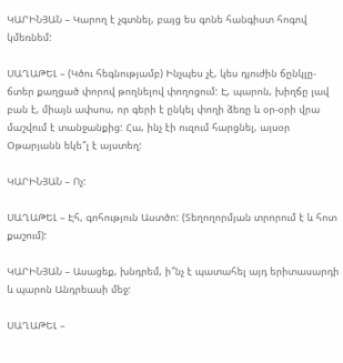ԿԱՐԻՆՅԱՆ – Կարող է չգտնել, բայց ես գոնե հանգիստ հոգով կմեռնեմ:

ՍԱՂԱԹԵԼ – (Կծու հեգնությամբ) Ինչպես չէ, կես դյուժին ճընկլը-ճտեր քաղցած փորով թողնելով փողոցում: Է, պարոն, խիղճը լավ բան է, միայն ափսոս, որ գերի է ընկել փողի ձեռը և օր-օրի վրա մաշվում է տանջանքից: Հա, ինչ էի ուզում հարցնել, այսօր Օթարյանն եկե՞լ է այստեղ:

ԿԱՐԻՆՅԱՆ – Ոչ:

ՍԱՂԱԹԵԼ – Էհ, գոհություն Աստծո: (Տեղողորմյան տրորում է և հոտ քաշում):

ԿԱՐԻՆՅԱՆ – Ասացեք, խնդրեմ, ի՞նչ է պատահել այդ երիտասարդի և պարոն Անդրեասի մեջ:

ՍԱՂԱԹԵԼ –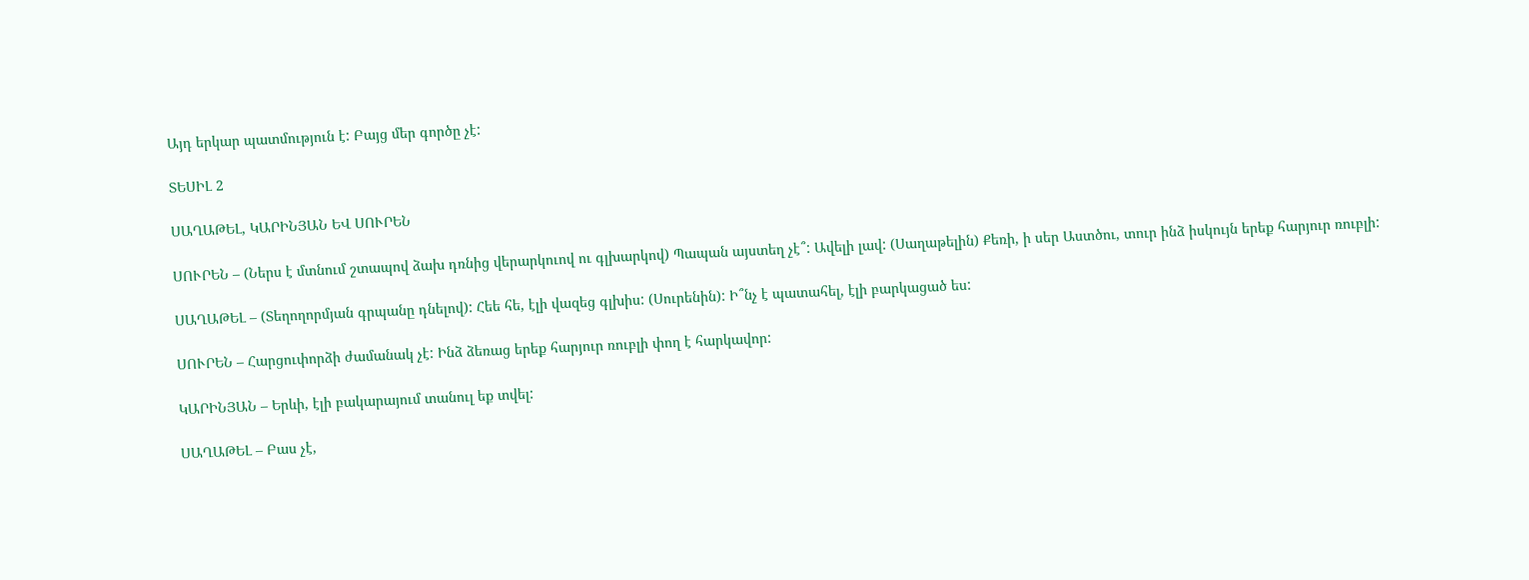Այդ երկար պատմություն է: Բայց մեր գործը չէ:

ՏԵՍԻԼ 2

ՍԱՂԱԹԵԼ, ԿԱՐԻՆՅԱՆ ԵՎ ՍՈՒՐԵՆ

ՍՈՒՐԵՆ – (Ներս է մտնում շտապով ձախ դռնից վերարկուով ու գլխարկով) Պապան այստեղ չէ՞: Ավելի լավ: (Սաղաթելին) Քեռի, ի սեր Աստծու, տուր ինձ իսկույն երեք հարյուր ռուբլի:

ՍԱՂԱԹԵԼ – (Տեղողորմյան գրպանը դնելով): Հեե հե, էլի վազեց գլխիս: (Սուրենին): Ի՞նչ է պատահել, էլի բարկացած ես:

ՍՈՒՐԵՆ – Հարցուփորձի ժամանակ չէ: Ինձ ձեռաց երեք հարյուր ռուբլի փող է հարկավոր:

ԿԱՐԻՆՅԱՆ – Երևի, էլի բակարայում տանուլ եք տվել:

ՍԱՂԱԹԵԼ – Բաս չէ,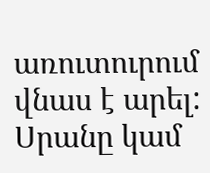առուտուրում վնաս է արել: Սրանը կամ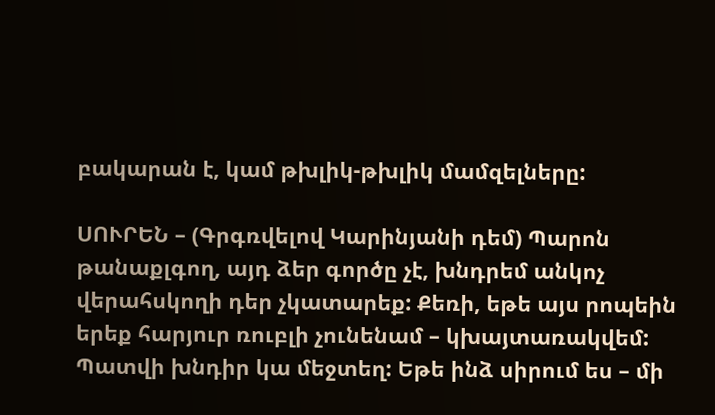բակարան է, կամ թխլիկ-թխլիկ մամզելները:

ՍՈՒՐԵՆ – (Գրգռվելով Կարինյանի դեմ) Պարոն թանաքլգող, այդ ձեր գործը չէ, խնդրեմ անկոչ վերահսկողի դեր չկատարեք: Քեռի, եթե այս րոպեին երեք հարյուր ռուբլի չունենամ – կխայտառակվեմ: Պատվի խնդիր կա մեջտեղ: Եթե ինձ սիրում ես – մի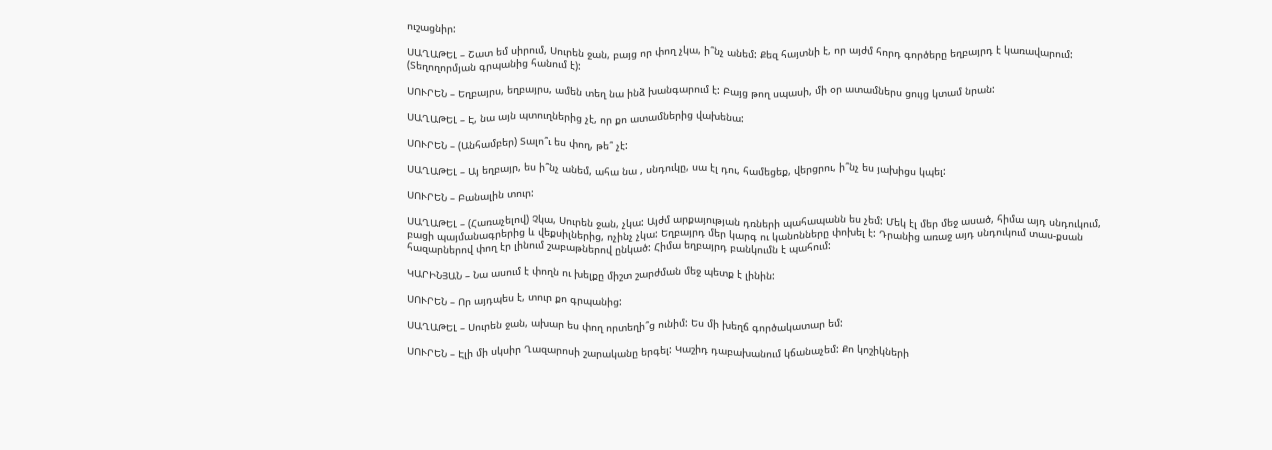ուշացնիր:

ՍԱՂԱԹԵԼ – Շատ եմ սիրում, Սուրեն ջան, բայց որ փող չկա, ի՞նչ անեմ: Քեզ հայտնի է, որ այժմ հորդ գործերը եղբայրդ է կառավարում: (Տեղողորմյան գրպանից հանում է):

ՍՈՒՐԵՆ – Եղբայրս, եղբայրս, ամեն տեղ նա ինձ խանգարում է: Բայց թող սպասի, մի օր ատամներս ցույց կտամ նրան:

ՍԱՂԱԹԵԼ – Է, նա այն պտուղներից չէ, որ քո ատամներից վախենա:

ՍՈՒՐԵՆ – (Անհամբեր) Տալո՞ւ ես փող, թե՞ չէ:

ՍԱՂԱԹԵԼ – Այ եղբայր, ես ի՞նչ անեմ, ահա նա , սնդուկը, սա էլ դու, համեցեք, վերցրու, ի՞նչ ես յախիցս կպել:

ՍՈՒՐԵՆ – Բանալին տուր:

ՍԱՂԱԹԵԼ – (Հառաչելով) Չկա, Սուրեն ջան, չկա: Այժմ արքայության դռների պահապանն ես չեմ: Մեկ էլ մեր մեջ ասած, հիմա այդ սնդուկում, բացի պայմանագրերից և վեքսիլներից, ոչինչ չկա: Եղբայրդ մեր կարգ ու կանոնները փոխել է: Դրանից առաջ այդ սնդուկում տաս-քսան հազարներով փող էր լինում շաբաթներով ընկած: Հիմա եղբայրդ բանկումն է պահում:

ԿԱՐԻՆՅԱՆ – Նա ասում է փողն ու խելքը միշտ շարժման մեջ պետք է լինին:

ՍՈՒՐԵՆ – Որ այդպես է, տուր քո գրպանից:

ՍԱՂԱԹԵԼ – Սուրեն ջան, ախար ես փող որտեղի՞ց ունիմ: Ես մի խեղճ գործակատար եմ:

ՍՈՒՐԵՆ – Էլի մի սկսիր Ղազարոսի շարականը երգել: Կաշիդ դաբախանում կճանաչեմ: Քո կոշիկների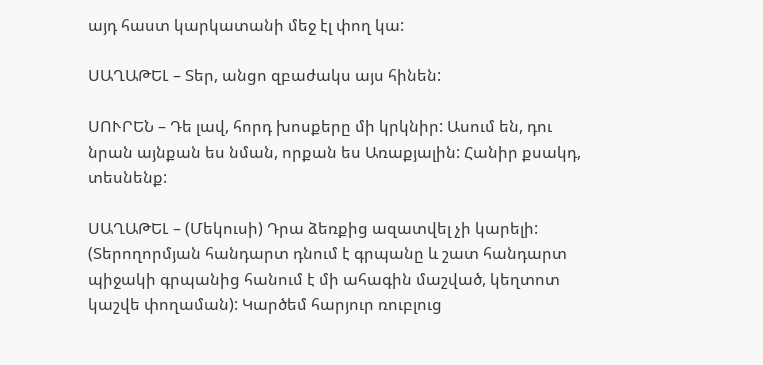այդ հաստ կարկատանի մեջ էլ փող կա:

ՍԱՂԱԹԵԼ – Տեր, անցո զբաժակս այս հինեն:

ՍՈՒՐԵՆ – Դե լավ, հորդ խոսքերը մի կրկնիր: Ասում են, դու նրան այնքան ես նման, որքան ես Առաքյալին: Հանիր քսակդ, տեսնենք:

ՍԱՂԱԹԵԼ – (Մեկուսի) Դրա ձեռքից ազատվել չի կարելի: (Տերողորմյան հանդարտ դնում է գրպանը և շատ հանդարտ պիջակի գրպանից հանում է մի ահագին մաշված, կեղտոտ կաշվե փողաման): Կարծեմ հարյուր ռուբլուց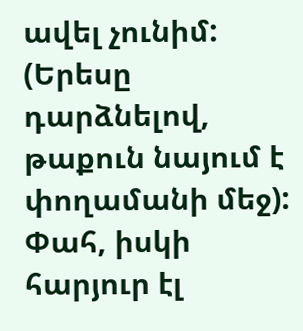ավել չունիմ: (Երեսը դարձնելով, թաքուն նայում է փողամանի մեջ): Փահ, իսկի հարյուր էլ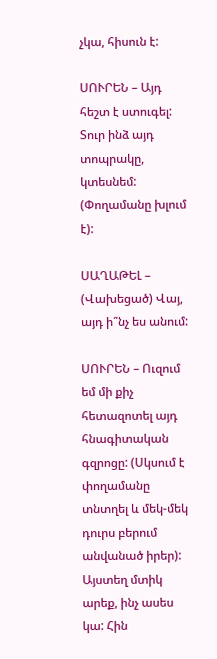չկա, հիսուն է:

ՍՈՒՐԵՆ – Այդ հեշտ է ստուգել: Տուր ինձ այդ տոպրակը, կտեսնեմ: (Փողամանը խլում է):

ՍԱՂԱԹԵԼ – (Վախեցած) Վայ, այդ ի՞նչ ես անում:

ՍՈՒՐԵՆ – Ուզում եմ մի քիչ հետազոտել այդ հնագիտական գզրոցը: (Սկսում է փողամանը տնտղել և մեկ-մեկ դուրս բերում անվանած իրեր): Այստեղ մտիկ արեք, ինչ ասես կա: Հին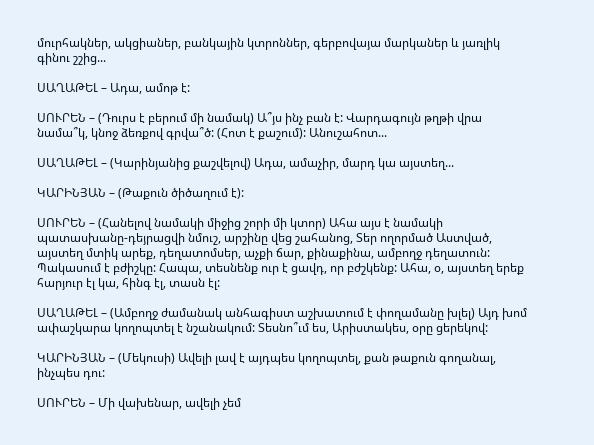մուրհակներ, ակցիաներ, բանկային կտրոններ, գերբովայա մարկաներ և յառլիկ գինու շշից...

ՍԱՂԱԹԵԼ – Ադա, ամոթ է:

ՍՈՒՐԵՆ – (Դուրս է բերում մի նամակ) Ա՞յս ինչ բան է: Վարդագույն թղթի վրա նամա՞կ, կնոջ ձեռքով գրվա՞ծ: (Հոտ է քաշում): Անուշահոտ...

ՍԱՂԱԹԵԼ – (Կարինյանից քաշվելով) Ադա, ամաչիր, մարդ կա այստեղ...

ԿԱՐԻՆՅԱՆ – (Թաքուն ծիծաղում է):

ՍՈՒՐԵՆ – (Հանելով նամակի միջից շորի մի կտոր) Ահա այս է նամակի պատասխանը-դեյրացվի նմուշ, արշինը վեց շահանոց, Տեր ողորմած Աստված, այստեղ մտիկ արեք, դեղատոմսեր, աչքի ճար, քինաքինա, ամբողջ դեղատուն: Պակասում է բժիշկը: Հապա, տեսնենք ուր է ցավդ, որ բժշկենք: Ահա, օ, այստեղ երեք հարյուր էլ կա, հինգ էլ, տասն էլ:

ՍԱՂԱԹԵԼ – (Ամբողջ ժամանակ անհագիստ աշխատում է փողամանը խլել) Այդ խոմ ափաշկարա կողոպտել է նշանակում: Տեսնո՞ւմ ես, Արիստակես, օրը ցերեկով:

ԿԱՐԻՆՅԱՆ – (Մեկուսի) Ավելի լավ է այդպես կողոպտել, քան թաքուն գողանալ, ինչպես դու:

ՍՈՒՐԵՆ – Մի վախենար, ավելի չեմ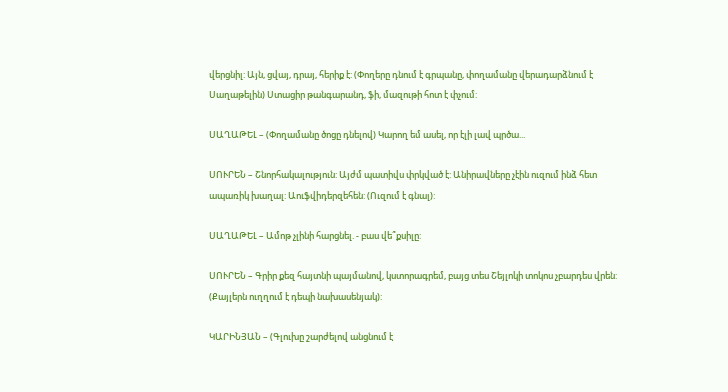վերցնիլ: Այն, ցվայ, դրայ, հերիք է: (Փողերը դնում է գրպանը, փողամանը վերադարձնում է Սաղաթելին) Ստացիր թանգարանդ, ֆի, մազութի հոտ է փչում:

ՍԱՂԱԹԵԼ – (Փողամանը ծոցը դնելով) Կարող եմ ասել, որ էլի լավ պրծա...

ՍՈՒՐԵՆ – Շնորհակալություն: Այժմ պատիվս փրկված է: Անիրավները չէին ուզում ինձ հետ ապառիկ խաղալ: Աուֆվիդերզեհեն: (Ուզում է գնալ):

ՍԱՂԱԹԵԼ – Ամոթ չլինի հարցնել. - բաս վե՞քսիլը:

ՍՈՒՐԵՆ – Գրիր քեզ հայտնի պայմանով, կստորագրեմ, բայց տես Շեյլոկի տոկոս չբարդես վրեն: (Քայլերն ուղղում է դեպի նախասենյակ):

ԿԱՐԻՆՅԱՆ – (Գլուխը շարժելով անցնում է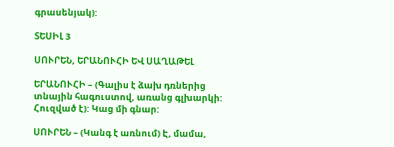գրասենյակ):

ՏԵՍԻԼ 3

ՍՈՒՐԵՆ, ԵՐԱՆՈՒՀԻ ԵՎ ՍԱՂԱԹԵԼ

ԵՐԱՆՈՒՀԻ – (Գալիս է ձախ դռներից տնային հագուստով, առանց գլխարկի: Հուզված է): Կաց մի գնար:

ՍՈՒՐԵՆ – (Կանգ է առնում) Է, մամա,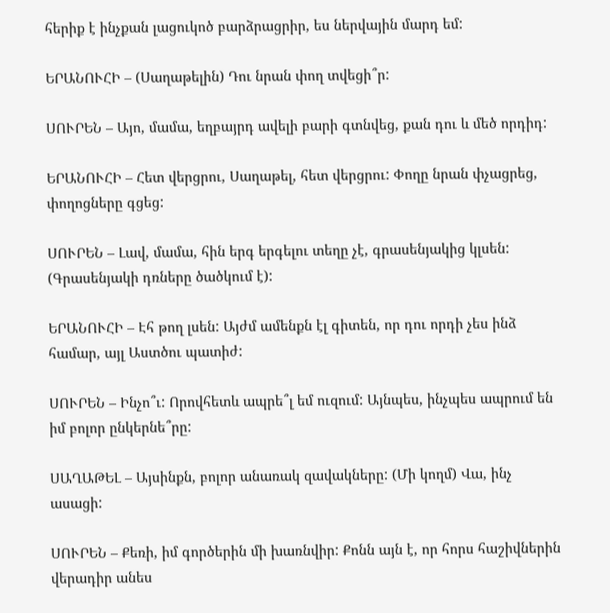հերիք է ինչքան լացուկոծ բարձրացրիր, ես ներվային մարդ եմ:

ԵՐԱՆՈՒՀԻ – (Սաղաթելին) Դու նրան փող տվեցի՞ր:

ՍՈՒՐԵՆ – Այո, մամա, եղբայրդ ավելի բարի գտնվեց, քան դու և մեծ որդիդ:

ԵՐԱՆՈՒՀԻ – Հետ վերցրու, Սաղաթել, հետ վերցրու: Փողը նրան փչացրեց, փողոցները գցեց:

ՍՈՒՐԵՆ – Լավ, մամա, հին երգ երգելու տեղը չէ, գրասենյակից կլսեն: (Գրասենյակի դռները ծածկում է):

ԵՐԱՆՈՒՀԻ – Էհ թող լսեն: Այժմ ամենքն էլ գիտեն, որ դու որդի չես ինձ համար, այլ Աստծու պատիժ:

ՍՈՒՐԵՆ – Ինչո՞ւ: Որովհետև ապրե՞լ եմ ուզում: Այնպես, ինչպես ապրում են իմ բոլոր ընկերնե՞րը:

ՍԱՂԱԹԵԼ – Այսինքն, բոլոր անառակ զավակները: (Մի կողմ) Վա, ինչ ասացի:

ՍՈՒՐԵՆ – Քեռի, իմ գործերին մի խառնվիր: Քոնն այն է, որ հորս հաշիվներին վերադիր անես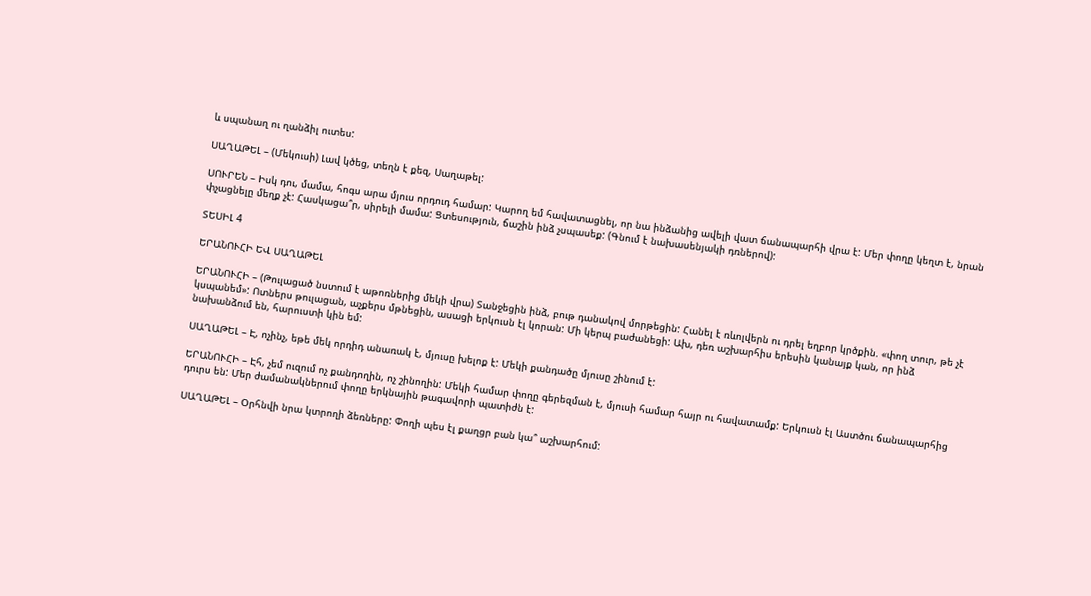և սպանաղ ու ղանձիլ ուտես:

ՍԱՂԱԹԵԼ – (Մեկուսի) Լավ կծեց, տեղն է քեզ, Սաղաթել:

ՍՈՒՐԵՆ – Իսկ դու, մամա, հոգս արա մյուս որդուդ համար: Կարող եմ հավատացնել, որ նա ինձանից ավելի վատ ճանապարհի վրա է: Մեր փողը կեղտ է, նրան փչացնելը մեղք չէ: Հասկացա՞ր, սիրելի մամա: Ցտեսություն, ճաշին ինձ չսպասեք: (Գնում է նախասենյակի դռներով):

ՏԵՍԻԼ 4

ԵՐԱՆՈՒՀԻ ԵՎ ՍԱՂԱԹԵԼ

ԵՐԱՆՈՒՀԻ – (Թուլացած նստում է աթոռներից մեկի վրա) Տանջեցին ինձ, բութ դանակով մորթեցին: Հանել է ռևոլվերն ու դրել եղբոր կրծքին. «փող տուր, թե չէ կսպանեմ»: Ոտներս թուլացան, աչքերս մթնեցին, ասացի երկուսն էլ կորան: Մի կերպ բաժանեցի: Ախ, դեռ աշխարհիս երեսին կանայք կան, որ ինձ նախանձում են, հարուստի կին եմ:

ՍԱՂԱԹԵԼ – Է, ոչինչ, եթե մեկ որդիդ անառակ է, մյուսը խելոք է: Մեկի քանդածը մյուսը շինում է:

ԵՐԱՆՈՒՀԻ – Էհ, չեմ ուզում ոչ քանդողին, ոչ շինողին: Մեկի համար փողը գերեզման է, մյուսի համար հայր ու հավատամք: Երկուսն էլ Աստծու ճանապարհից դուրս են: Մեր ժամանակներում փողը երկնային թագավորի պատիժն է:

ՍԱՂԱԹԵԼ – Օրհնվի նրա կտրողի ձեռները: Փողի պես էլ քաղցր բան կա՞ աշխարհում: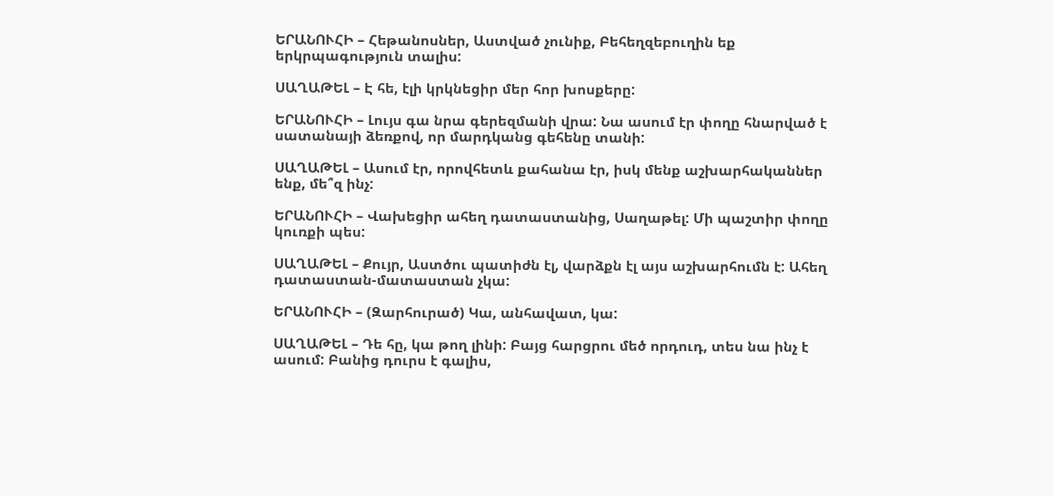ԵՐԱՆՈՒՀԻ – Հեթանոսներ, Աստված չունիք, Բեհեղզեբուղին եք երկրպագություն տալիս:

ՍԱՂԱԹԵԼ – Է հե, էլի կրկնեցիր մեր հոր խոսքերը:

ԵՐԱՆՈՒՀԻ – Լույս գա նրա գերեզմանի վրա: Նա ասում էր փողը հնարված է սատանայի ձեռքով, որ մարդկանց գեհենը տանի:

ՍԱՂԱԹԵԼ – Ասում էր, որովհետև քահանա էր, իսկ մենք աշխարհականներ ենք, մե՞զ ինչ:

ԵՐԱՆՈՒՀԻ – Վախեցիր ահեղ դատաստանից, Սաղաթել: Մի պաշտիր փողը կուռքի պես:

ՍԱՂԱԹԵԼ – Քույր, Աստծու պատիժն էլ, վարձքն էլ այս աշխարհումն է: Ահեղ դատաստան-մատաստան չկա:

ԵՐԱՆՈՒՀԻ – (Զարհուրած) Կա, անհավատ, կա:

ՍԱՂԱԹԵԼ – Դե հը, կա թող լինի: Բայց հարցրու մեծ որդուդ, տես նա ինչ է ասում: Բանից դուրս է գալիս,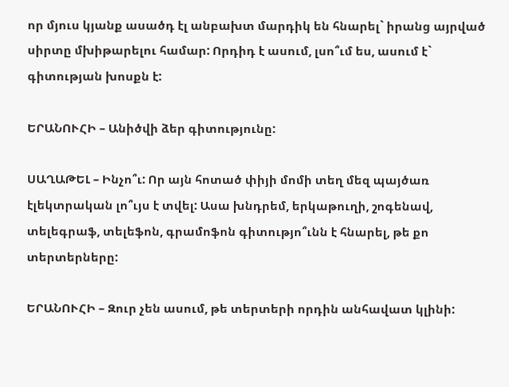որ մյուս կյանք ասածդ էլ անբախտ մարդիկ են հնարել` իրանց այրված սիրտը մխիթարելու համար: Որդիդ է ասում, լսո՞ւմ ես, ասում է` գիտության խոսքն է:

ԵՐԱՆՈՒՀԻ – Անիծվի ձեր գիտությունը:

ՍԱՂԱԹԵԼ – Ինչո՞ւ: Որ այն հոտած փիյի մոմի տեղ մեզ պայծառ էլեկտրական լո՞ւյս է տվել: Ասա խնդրեմ, երկաթուղի, շոգենավ, տելեգրաֆ, տելեֆոն, գրամոֆոն գիտությո՞ւնն է հնարել, թե քո տերտերները:

ԵՐԱՆՈՒՀԻ – Զուր չեն ասում, թե տերտերի որդին անհավատ կլինի: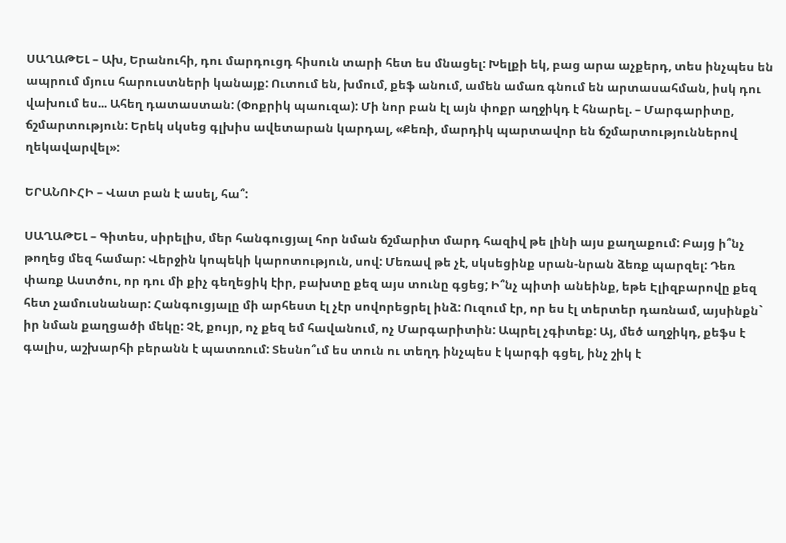ՍԱՂԱԹԵԼ – Ախ, Երանուհի, դու մարդուցդ հիսուն տարի հետ ես մնացել: Խելքի եկ, բաց արա աչքերդ, տես ինչպես են ապրում մյուս հարուստների կանայք: Ուտում են, խմում, քեֆ անում, ամեն ամառ գնում են արտասահման, իսկ դու վախում ես... Ահեղ դատաստան: (Փոքրիկ պաուզա): Մի նոր բան էլ այն փոքր աղջիկդ է հնարել. – Մարգարիտը, ճշմարտություն: Երեկ սկսեց գլխիս ավետարան կարդալ, «Քեռի, մարդիկ պարտավոր են ճշմարտություններով ղեկավարվել»:

ԵՐԱՆՈՒՀԻ – Վատ բան է ասել, հա՞:

ՍԱՂԱԹԵԼ – Գիտես, սիրելիս, մեր հանգուցյալ հոր նման ճշմարիտ մարդ հազիվ թե լինի այս քաղաքում: Բայց ի՞նչ թողեց մեզ համար: Վերջին կոպեկի կարոտություն, սով: Մեռավ թե չէ, սկսեցինք սրան-նրան ձեռք պարզել: Դեռ փառք Աստծու, որ դու մի քիչ գեղեցիկ էիր, բախտը քեզ այս տունը գցեց; Ի՞նչ պիտի անեինք, եթե Էլիզբարովը քեզ հետ չամուսնանար: Հանգուցյալը մի արհեստ էլ չէր սովորեցրել ինձ: Ուզում էր, որ ես էլ տերտեր դառնամ, այսինքն` իր նման քաղցածի մեկը: Չէ, քույր, ոչ քեզ եմ հավանում, ոչ Մարգարիտին: Ապրել չգիտեք: Այ, մեծ աղջիկդ, քեֆս է գալիս, աշխարհի բերանն է պատռում: Տեսնո՞ւմ ես տուն ու տեղդ ինչպես է կարգի գցել, ինչ շիկ է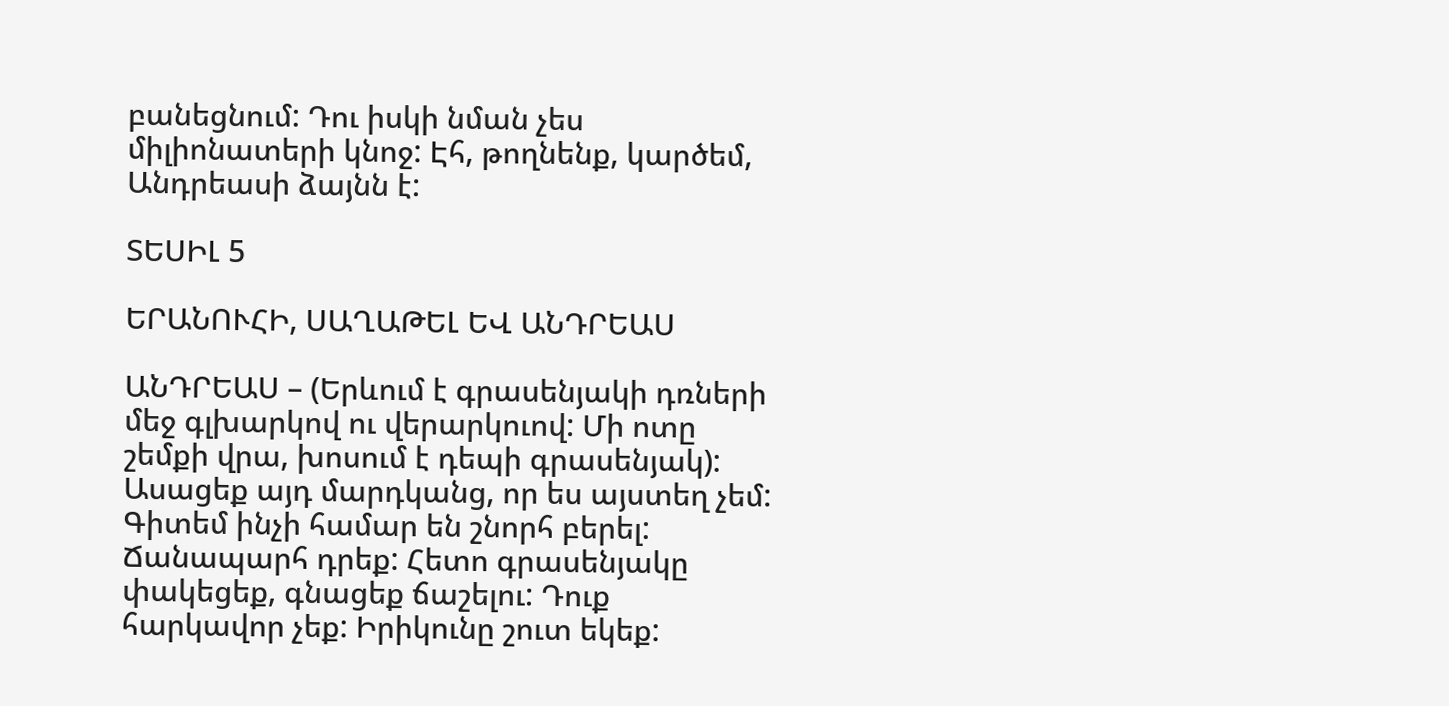բանեցնում: Դու իսկի նման չես միլիոնատերի կնոջ: Էհ, թողնենք, կարծեմ, Անդրեասի ձայնն է:

ՏԵՍԻԼ 5

ԵՐԱՆՈՒՀԻ, ՍԱՂԱԹԵԼ ԵՎ ԱՆԴՐԵԱՍ

ԱՆԴՐԵԱՍ – (Երևում է գրասենյակի դռների մեջ գլխարկով ու վերարկուով: Մի ոտը շեմքի վրա, խոսում է դեպի գրասենյակ): Ասացեք այդ մարդկանց, որ ես այստեղ չեմ: Գիտեմ ինչի համար են շնորհ բերել: Ճանապարհ դրեք: Հետո գրասենյակը փակեցեք, գնացեք ճաշելու: Դուք հարկավոր չեք: Իրիկունը շուտ եկեք: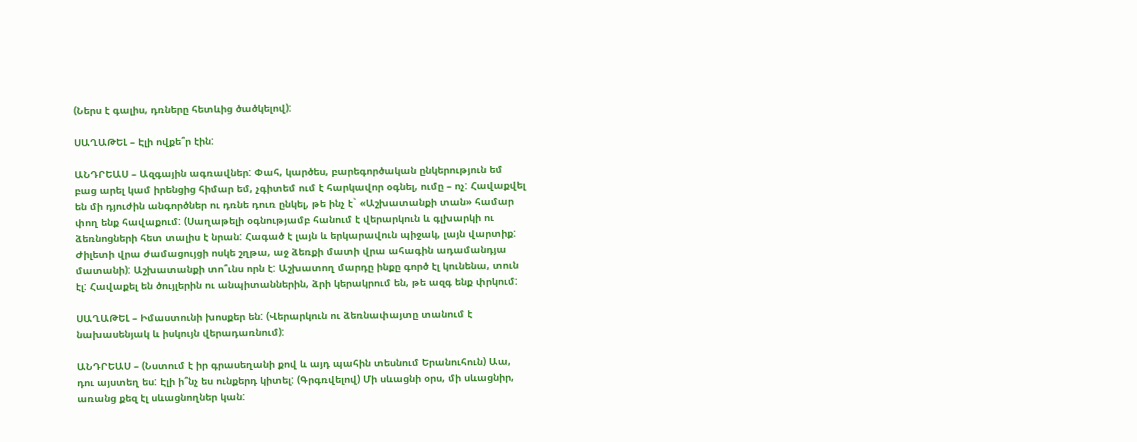(Ներս է գալիս, դռները հետևից ծածկելով):

ՍԱՂԱԹԵԼ – Էլի ովքե՞ր էին:

ԱՆԴՐԵԱՍ – Ազգային ագռավներ: Փահ, կարծես, բարեգործական ընկերություն եմ բաց արել կամ իրենցից հիմար եմ, չգիտեմ ում է հարկավոր օգնել, ումը – ոչ: Հավաքվել են մի դյուժին անգործներ ու դռնե դուռ ընկել, թե ինչ է` «Աշխատանքի տան» համար փող ենք հավաքում: (Սաղաթելի օգնությամբ հանում է վերարկուն և գլխարկի ու ձեռնոցների հետ տալիս է նրան: Հագած է լայն և երկարավուն պիջակ, լայն վարտիք: Ժիլետի վրա ժամացույցի ոսկե շղթա, աջ ձեռքի մատի վրա ահագին ադամանդյա մատանի): Աշխատանքի տո՞ւնս որն է: Աշխատող մարդը ինքը գործ էլ կունենա, տուն էլ: Հավաքել են ծույլերին ու անպիտաններին, ձրի կերակրում են, թե ազգ ենք փրկում:

ՍԱՂԱԹԵԼ – Իմաստունի խոսքեր են: (Վերարկուն ու ձեռնափայտը տանում է նախասենյակ և իսկույն վերադառնում):

ԱՆԴՐԵԱՍ – (Նստում է իր գրասեղանի քով և այդ պահին տեսնում Երանուհուն) Աա, դու այստեղ ես: Էլի ի՞նչ ես ունքերդ կիտել: (Գրգռվելով) Մի սևացնի օրս, մի սևացնիր, առանց քեզ էլ սևացնողներ կան: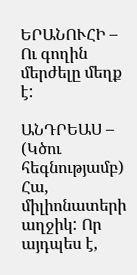ԵՐԱՆՈՒՀԻ – Ու գողին մերժելը մեղք է:

ԱՆԴՐԵԱՍ – (Կծու հեգնությամբ) Հա, միլիոնատերի աղջիկ: Որ այդպես է,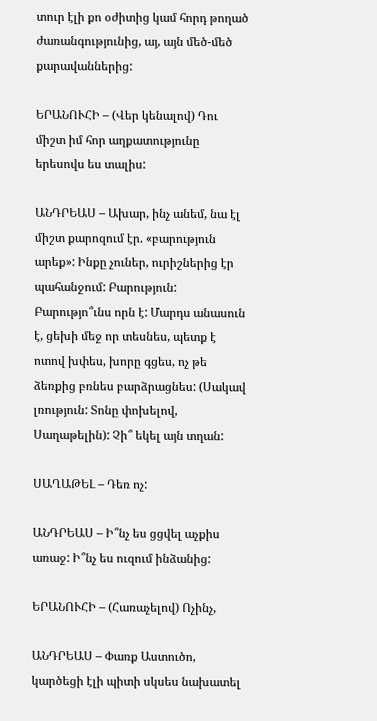տուր էլի քո օժիտից կամ հորդ թողած ժառանգությունից, այ, այն մեծ-մեծ քարավաններից:

ԵՐԱՆՈՒՀԻ – (Վեր կենալով) Դու միշտ իմ հոր աղքատությունը երեսովս ես տալիս:

ԱՆԴՐԵԱՍ – Ախար, ինչ անեմ, նա էլ միշտ քարոզում էր. «բարություն արեք»: Ինքը չուներ, ուրիշներից էր պահանջում: Բարություն: Բարությո՞ւնս որն է: Մարդս անասուն է, ցեխի մեջ որ տեսնես, պետք է ոտով խփես, խորը գցես, ոչ թե ձեռքից բռնես բարձրացնես: (Սակավ լռություն: Տոնը փոխելով, Սաղաթելին): Չի՞ եկել այն տղան:

ՍԱՂԱԹԵԼ – Դեռ ոչ:

ԱՆԴՐԵԱՍ – Ի՞նչ ես ցցվել աչքիս առաջ: Ի՞նչ ես ուզում ինձանից:

ԵՐԱՆՈՒՀԻ – (Հառաչելով) Ոչինչ,

ԱՆԴՐԵԱՍ – Փառք Աստուծո, կարծեցի էլի պիտի սկսես նախատել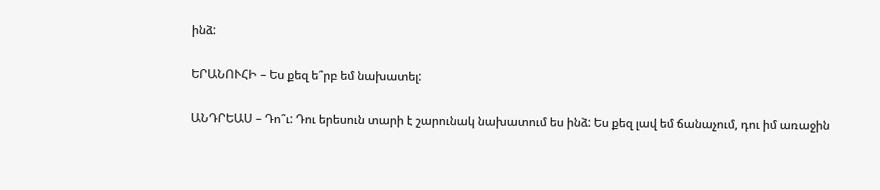ինձ:

ԵՐԱՆՈՒՀԻ – Ես քեզ ե՞րբ եմ նախատել:

ԱՆԴՐԵԱՍ – Դո՞ւ: Դու երեսուն տարի է շարունակ նախատում ես ինձ: Ես քեզ լավ եմ ճանաչում, դու իմ առաջին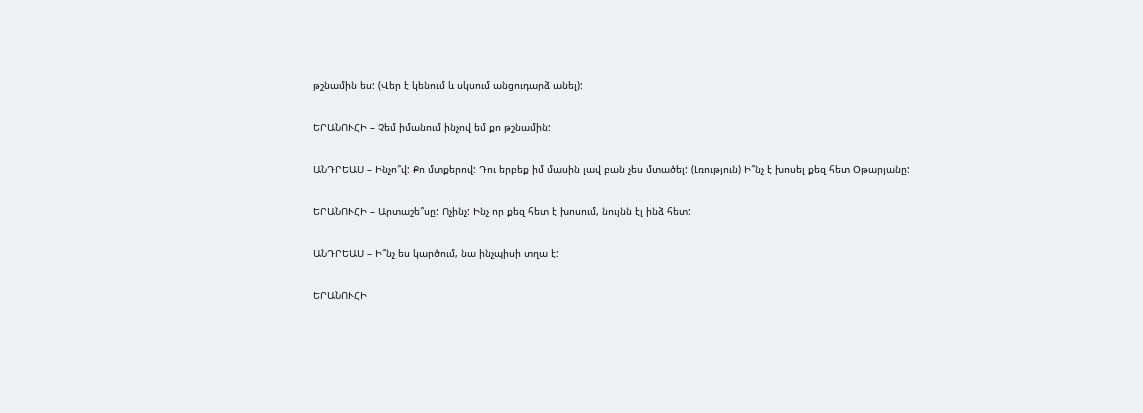թշնամին ես: (Վեր է կենում և սկսում անցուդարձ անել):

ԵՐԱՆՈՒՀԻ – Չեմ իմանում ինչով եմ քո թշնամին:

ԱՆԴՐԵԱՍ – Ինչո՞վ: Քո մտքերով: Դու երբեք իմ մասին լավ բան չես մտածել: (Լռություն) Ի՞նչ է խոսել քեզ հետ Օթարյանը:

ԵՐԱՆՈՒՀԻ – Արտաշե՞սը: Ոչինչ: Ինչ որ քեզ հետ է խոսում, նույնն էլ ինձ հետ:

ԱՆԴՐԵԱՍ – Ի՞նչ ես կարծում, նա ինչպիսի տղա է:

ԵՐԱՆՈՒՀԻ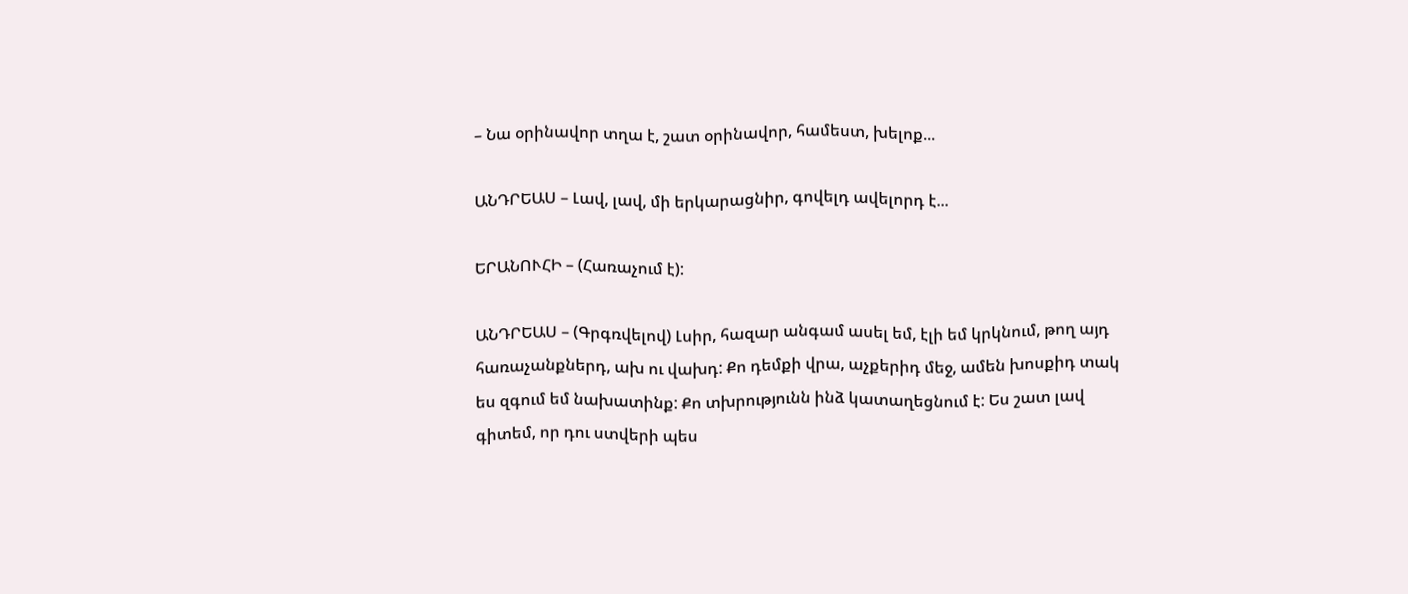– Նա օրինավոր տղա է, շատ օրինավոր, համեստ, խելոք...

ԱՆԴՐԵԱՍ – Լավ, լավ, մի երկարացնիր, գովելդ ավելորդ է...

ԵՐԱՆՈՒՀԻ – (Հառաչում է):

ԱՆԴՐԵԱՍ – (Գրգռվելով) Լսիր, հազար անգամ ասել եմ, էլի եմ կրկնում, թող այդ հառաչանքներդ, ախ ու վախդ: Քո դեմքի վրա, աչքերիդ մեջ, ամեն խոսքիդ տակ ես զգում եմ նախատինք: Քո տխրությունն ինձ կատաղեցնում է: Ես շատ լավ գիտեմ, որ դու ստվերի պես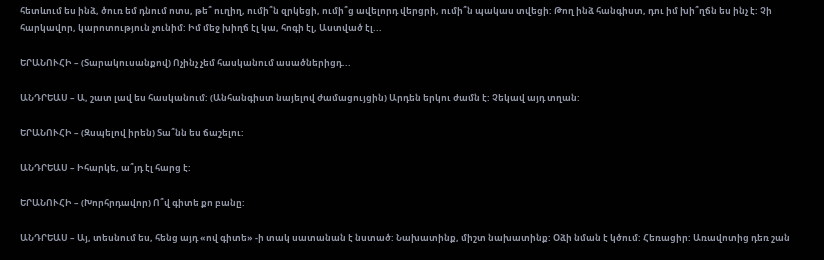հետևում ես ինձ, ծուռ եմ դնում ոտս, թե՞ ուղիղ, ումի՞ն զրկեցի, ումի՞ց ավելորդ վերցրի, ումի՞ն պակաս տվեցի: Թող ինձ հանգիստ, դու իմ խի՞ղճն ես ինչ է: Չի հարկավոր, կարոտություն չունիմ: Իմ մեջ խիղճ էլ կա, հոգի էլ, Աստված էլ...

ԵՐԱՆՈՒՀԻ – (Տարակուսանքով) Ոչինչ չեմ հասկանում ասածներիցդ...

ԱՆԴՐԵԱՍ – Ա, շատ լավ ես հասկանում: (Անհանգիստ նայելով ժամացույցին) Արդեն երկու ժամն է: Չեկավ այդ տղան:

ԵՐԱՆՈՒՀԻ – (Զսպելով իրեն) Տա՞նն ես ճաշելու:

ԱՆԴՐԵԱՍ – Իհարկե, ա՞յդ էլ հարց է:

ԵՐԱՆՈՒՀԻ – (Խորհրդավոր) Ո՞վ գիտե քո բանը:

ԱՆԴՐԵԱՍ – Այ, տեսնում ես, հենց այդ «ով գիտե» -ի տակ սատանան է նստած: Նախատինք, միշտ նախատինք: Օձի նման է կծում: Հեռացիր: Առավոտից դեռ շան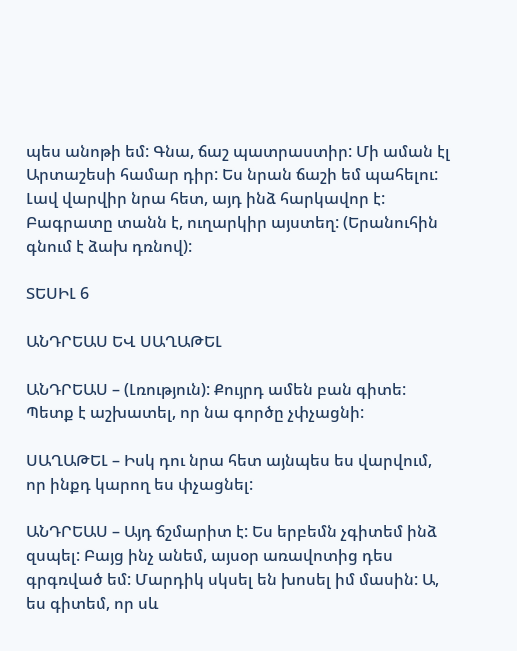պես անոթի եմ: Գնա, ճաշ պատրաստիր: Մի աման էլ Արտաշեսի համար դիր: Ես նրան ճաշի եմ պահելու: Լավ վարվիր նրա հետ, այդ ինձ հարկավոր է: Բագրատը տանն է, ուղարկիր այստեղ: (Երանուհին գնում է ձախ դռնով):

ՏԵՍԻԼ 6

ԱՆԴՐԵԱՍ ԵՎ ՍԱՂԱԹԵԼ

ԱՆԴՐԵԱՍ – (Լռություն): Քույրդ ամեն բան գիտե: Պետք է աշխատել, որ նա գործը չփչացնի:

ՍԱՂԱԹԵԼ – Իսկ դու նրա հետ այնպես ես վարվում, որ ինքդ կարող ես փչացնել:

ԱՆԴՐԵԱՍ – Այդ ճշմարիտ է: Ես երբեմն չգիտեմ ինձ զսպել: Բայց ինչ անեմ, այսօր առավոտից դես գրգռված եմ: Մարդիկ սկսել են խոսել իմ մասին: Ա, ես գիտեմ, որ սև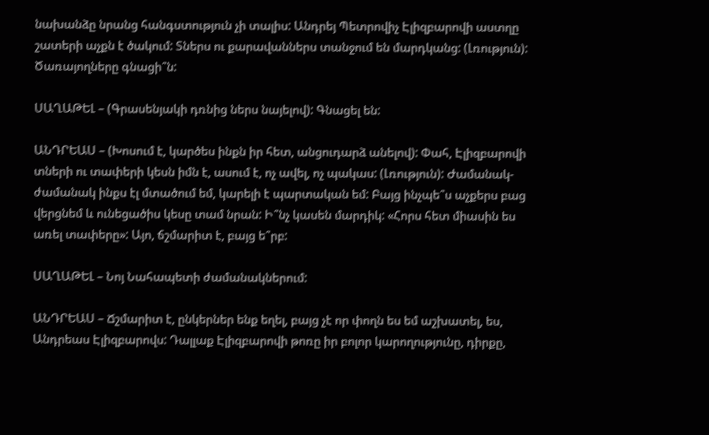նախանձը նրանց հանգստություն չի տալիս: Անդրեյ Պետրովիչ Էլիզբարովի աստղը շատերի աչքն է ծակում: Տներս ու քարավաններս տանջում են մարդկանց: (Լռություն): Ծառայողները գնացի՞ն:

ՍԱՂԱԹԵԼ – (Գրասենյակի դռնից ներս նայելով): Գնացել են:

ԱՆԴՐԵԱՍ – (Խոսում է, կարծես ինքն իր հետ, անցուդարձ անելով): Փահ, Էլիզբարովի տների ու տափերի կեսն իմն է, ասում է, ոչ ավել, ոչ պակաս: (Լռություն): Ժամանակ-ժամանակ ինքս էլ մտածում եմ, կարելի է պարտական եմ: Բայց ինչպե՞ս աչքերս բաց վերցնեմ և ունեցածիս կեսը տամ նրան: Ի՞նչ կասեն մարդիկ: «Հորս հետ միասին ես առել տափերը»: Այո, ճշմարիտ է, բայց ե՞րբ:

ՍԱՂԱԹԵԼ – Նոյ Նահապետի ժամանակներում:

ԱՆԴՐԵԱՍ – Ճշմարիտ է, ընկերներ ենք եղել, բայց չէ որ փողն ես եմ աշխատել, ես, Անդրեաս Էլիզբարովս: Դալլաք Էլիզբարովի թոռը իր բոլոր կարողությունը, դիրքը,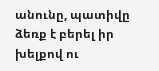անունը, պատիվը ձեռք է բերել իր խելքով ու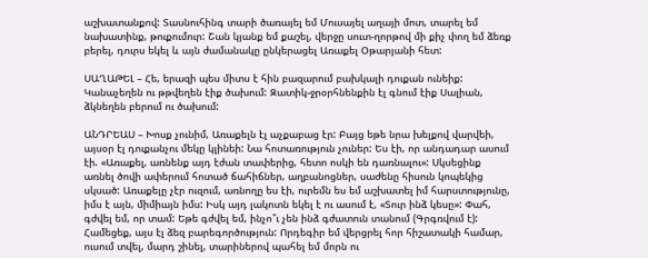աշխատանքով: Տասնուհինգ տարի ծառայել եմ Մուսայել աղայի մոտ, տարել եմ նախատինք, թուքումուր: Շան կյանք եմ քաշել, վերջը սուտ-ղորթով մի քիչ փող եմ ձեռք բերել, դուրս եկել և այն ժամանակը ընկերացել Առաքել Օթարյանի հետ:

ՍԱՂԱԹԵԼ – Հե, երազի պես միտս է հին բազարում բախկալի դուքան ունեիք: Կանաչեղեն ու թթվեղեն էիք ծախում: Զատիկ-ջրօրհնենքին էլ գնում էիք Սալիան, ձկնեղեն բերում ու ծախում:

ԱՆԴՐԵԱՍ – Խոսք չունիմ, Առաքելն էլ աչքաբաց էր: Բայց եթե նրա խելքով վարվեի, այսօր էլ դուքանչու մեկը կլինեի: Նա հոտառություն չուներ: Ես էի, որ անդադար ասում էի. «Առաքել, առնենք այդ էժան տափերից, հետո ոսկի են դառնալու»: Սկսեցինք առնել ծովի ափերում հոտած ճահիճներ, աղբանոցներ, սաժենը հիսուն կոպեկից սկսած: Առաքելը չէր ուզում, առնողը ես էի, ուրեմն ես եմ աշխատել իմ հարստությունը, իմս է այն, միմիայն իմս: Իսկ այդ լակոտն եկել է ու ասում է, «Տուր ինձ կեսը»: Փահ, գժվել եմ, որ տամ: Եթե գժվել եմ, ինչո՞ւ չեն ինձ գժատուն տանում (Գրգռվում է): Համեցեք, այս էլ ձեզ բարեգործություն: Որդեգիր եմ վերցրել հոր հիշատակի համար, ուսում տվել, մարդ շինել, տարիներով պահել եմ մորն ու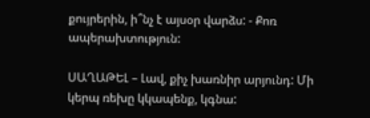քույրերին, ի՞նչ է այսօր վարձս: - Քոռ ապերախտություն:

ՍԱՂԱԹԵԼ – Լավ, քիչ խառնիր արյունդ: Մի կերպ ռեխը կկապենք, կգնա: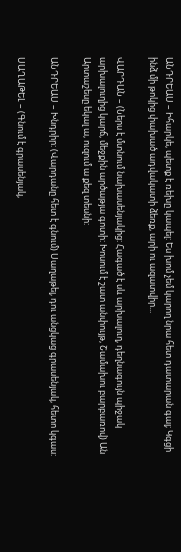ԱՆԴՐԵԱՍ – Իհարկե, պետք է ռեխը կապել: Ես խոմ չեմ կարող նրա հետ դատարան գալ; Կգցի ինձ մի թոկից փախած ադվակատի ձեռք, արի ու ազատվիր...

ՎԱՐԴԱՆ – (Ներս է մտնում նախասենյակից: Հագած է սև արխալուղ, դեղնագույն պիջակ արխալուղից կարճ, մեջքին արծաթյա գոտի: Խոսում է շատ անփույթ, Շամախու բարբառով) Ան Արտաշեսը եկալ ա, ուզում ա քեզ տեսնի:

ԱՆԴՐԵԱՍ – Խնդրիր: (Վարդանը հետ է գնում) Սաղաթել, դու անցկաց գրասենյակ, հետո կգաս:

ՍԱՂԱԹԵԼ – (Գնում է գրասենյակ,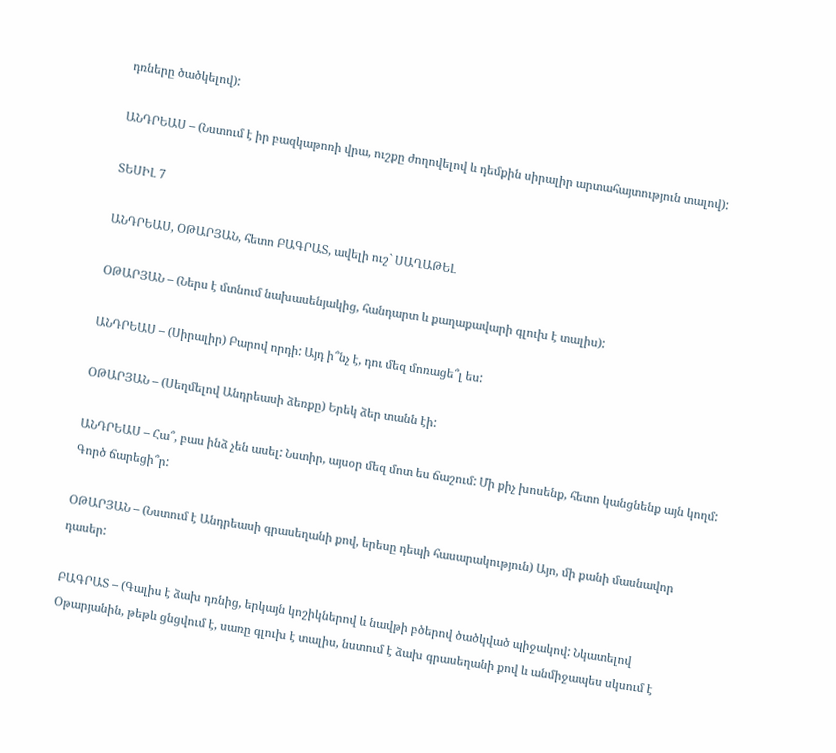դռները ծածկելով):

ԱՆԴՐԵԱՍ – (Նստում է իր բազկաթոռի վրա, ուշքը ժողովելով և դեմքին սիրալիր արտահայտություն տալով):

ՏԵՍԻԼ 7

ԱՆԴՐԵԱՍ, ՕԹԱՐՅԱՆ, հետո ԲԱԳՐԱՏ, ավելի ուշ` ՍԱՂԱԹԵԼ

ՕԹԱՐՅԱՆ – (Ներս է մտնում նախասենյակից, հանդարտ և քաղաքավարի գլուխ է տալիս):

ԱՆԴՐԵԱՍ – (Սիրալիր) Բարով որդի: Այդ ի՞նչ է, դու մեզ մոռացե՞լ ես:

ՕԹԱՐՅԱՆ – (Սեղմելով Անդրեասի ձեռքը) Երեկ ձեր տանն էի:

ԱՆԴՐԵԱՍ – Հա՞, բաս ինձ չեն ասել: Նստիր, այսօր մեզ մոտ ես ճաշում: Մի քիչ խոսենք, հետո կանցնենք այն կողմ: Գործ ճարեցի՞ր:

ՕԹԱՐՅԱՆ – (Նստում է Անդրեասի գրասեղանի քով, երեսը դեպի հասարակություն) Այո, մի քանի մասնավոր դասեր:

ԲԱԳՐԱՏ – (Գալիս է ձախ դռնից, երկայն կոշիկներով և նավթի բծերով ծածկված պիջակով: Նկատելով Օթարյանին, թեթև ցնցվում է, սառը գլուխ է տալիս, նստում է ձախ գրասեղանի քով և անմիջապես սկսում է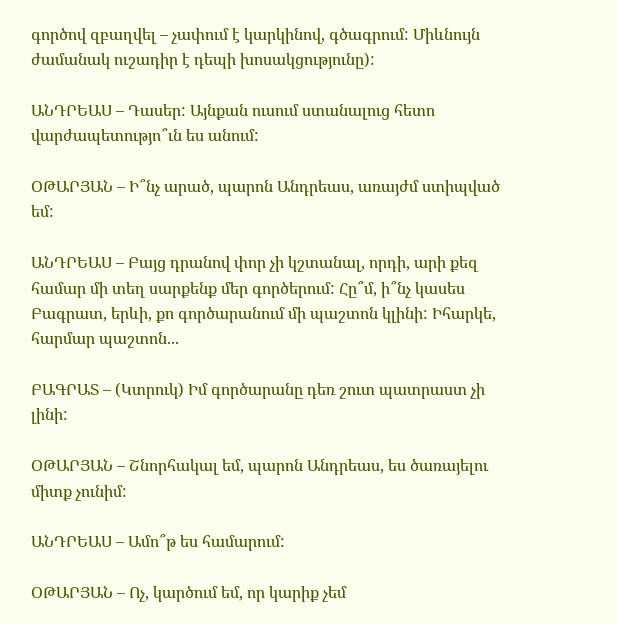գործով զբաղվել – չափում է կարկինով, գծագրում: Միևնույն ժամանակ ուշադիր է դեպի խոսակցությունը):

ԱՆԴՐԵԱՍ – Դասեր: Այնքան ուսում ստանալուց հետո վարժապետությո՞ւն ես անում:

ՕԹԱՐՅԱՆ – Ի՞նչ արած, պարոն Անդրեաս, առայժմ ստիպված եմ:

ԱՆԴՐԵԱՍ – Բայց դրանով փոր չի կշտանալ, որդի, արի քեզ համար մի տեղ սարքենք մեր գործերում: Հը՞մ, ի՞նչ կասես Բագրատ, երևի, քո գործարանում մի պաշտոն կլինի: Իհարկե, հարմար պաշտոն...

ԲԱԳՐԱՏ – (Կտրուկ) Իմ գործարանը դեռ շուտ պատրաստ չի լինի:

ՕԹԱՐՅԱՆ – Շնորհակալ եմ, պարոն Անդրեաս, ես ծառայելու միտք չունիմ:

ԱՆԴՐԵԱՍ – Ամո՞թ ես համարում:

ՕԹԱՐՅԱՆ – Ոչ, կարծում եմ, որ կարիք չեմ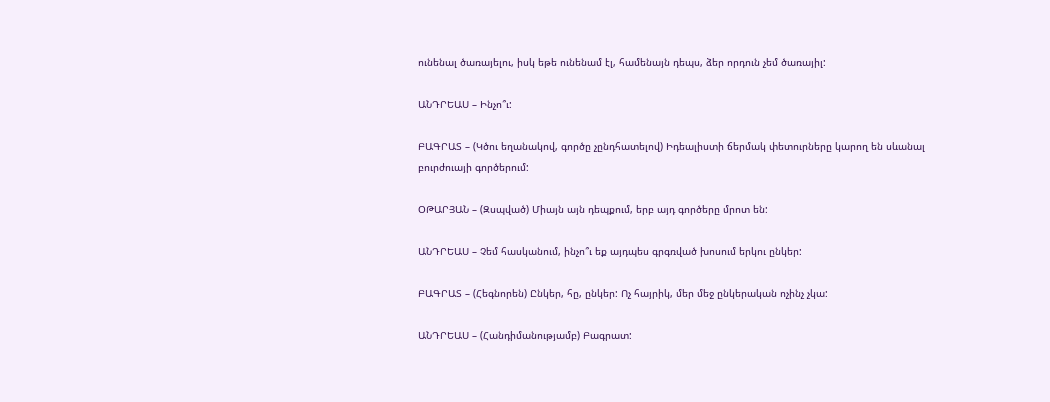ունենալ ծառայելու, իսկ եթե ունենամ էլ, համենայն դեպս, ձեր որդուն չեմ ծառայիլ:

ԱՆԴՐԵԱՍ – Ինչո՞ւ:

ԲԱԳՐԱՏ – (Կծու եղանակով, գործը չընդհատելով) Իդեալիստի ճերմակ փետուրները կարող են սևանալ բուրժուայի գործերում:

ՕԹԱՐՅԱՆ – (Զսպված) Միայն այն դեպքում, երբ այդ գործերը մրոտ են:

ԱՆԴՐԵԱՍ – Չեմ հասկանում, ինչո՞ւ եք այդպես գրգռված խոսում երկու ընկեր:

ԲԱԳՐԱՏ – (Հեգնորեն) Ընկեր, հը, ընկեր: Ոչ հայրիկ, մեր մեջ ընկերական ոչինչ չկա:

ԱՆԴՐԵԱՍ – (Հանդիմանությամբ) Բագրատ: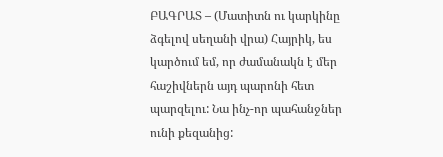ԲԱԳՐԱՏ – (Մատիտն ու կարկինը ձգելով սեղանի վրա) Հայրիկ, ես կարծում եմ, որ ժամանակն է մեր հաշիվներն այդ պարոնի հետ պարզելու: Նա ինչ-որ պահանջներ ունի քեզանից: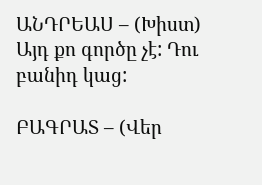ԱՆԴՐԵԱՍ – (Խիստ) Այդ քո գործը չէ: Դու բանիդ կաց:

ԲԱԳՐԱՏ – (Վեր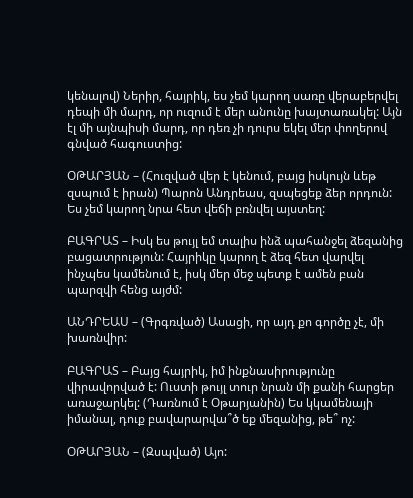կենալով) Ներիր, հայրիկ, ես չեմ կարող սառը վերաբերվել դեպի մի մարդ, որ ուզում է մեր անունը խայտառակել: Այն էլ մի այնպիսի մարդ, որ դեռ չի դուրս եկել մեր փողերով գնված հագուստից:

ՕԹԱՐՅԱՆ – (Հուզված վեր է կենում, բայց իսկույն ևեթ զսպում է իրան) Պարոն Անդրեաս, զսպեցեք ձեր որդուն: Ես չեմ կարող նրա հետ վեճի բռնվել այստեղ:

ԲԱԳՐԱՏ – Իսկ ես թույլ եմ տալիս ինձ պահանջել ձեզանից բացատրություն: Հայրիկը կարող է ձեզ հետ վարվել ինչպես կամենում է, իսկ մեր մեջ պետք է ամեն բան պարզվի հենց այժմ:

ԱՆԴՐԵԱՍ – (Գրգռված) Ասացի, որ այդ քո գործը չէ, մի խառնվիր:

ԲԱԳՐԱՏ – Բայց հայրիկ, իմ ինքնասիրությունը վիրավորված է: Ուստի թույլ տուր նրան մի քանի հարցեր առաջարկել: (Դառնում է Օթարյանին) Ես կկամենայի իմանալ, դուք բավարարվա՞ծ եք մեզանից, թե՞ ոչ:

ՕԹԱՐՅԱՆ – (Զսպված) Այո: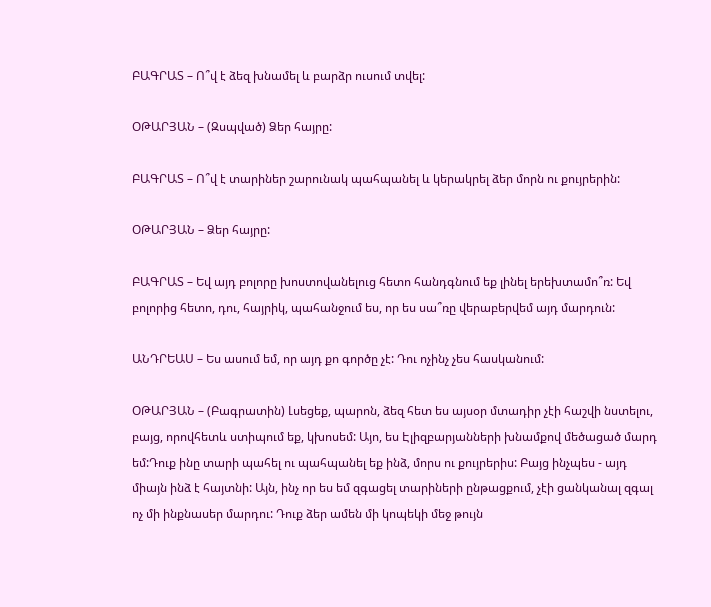ԲԱԳՐԱՏ – Ո՞վ է ձեզ խնամել և բարձր ուսում տվել:

ՕԹԱՐՅԱՆ – (Զսպված) Ձեր հայրը:

ԲԱԳՐԱՏ – Ո՞վ է տարիներ շարունակ պահպանել և կերակրել ձեր մորն ու քույրերին:

ՕԹԱՐՅԱՆ – Ձեր հայրը:

ԲԱԳՐԱՏ – Եվ այդ բոլորը խոստովանելուց հետո հանդգնում եք լինել երեխտամո՞ռ: Եվ բոլորից հետո, դու, հայրիկ, պահանջում ես, որ ես սա՞ռը վերաբերվեմ այդ մարդուն:

ԱՆԴՐԵԱՍ – Ես ասում եմ, որ այդ քո գործը չէ: Դու ոչինչ չես հասկանում:

ՕԹԱՐՅԱՆ – (Բագրատին) Լսեցեք, պարոն, ձեզ հետ ես այսօր մտադիր չէի հաշվի նստելու, բայց, որովհետև ստիպում եք, կխոսեմ: Այո, ես Էլիզբարյանների խնամքով մեծացած մարդ եմ:Դուք ինը տարի պահել ու պահպանել եք ինձ, մորս ու քույրերիս: Բայց ինչպես - այդ միայն ինձ է հայտնի: Այն, ինչ որ ես եմ զգացել տարիների ընթացքում, չէի ցանկանալ զգալ ոչ մի ինքնասեր մարդու: Դուք ձեր ամեն մի կոպեկի մեջ թույն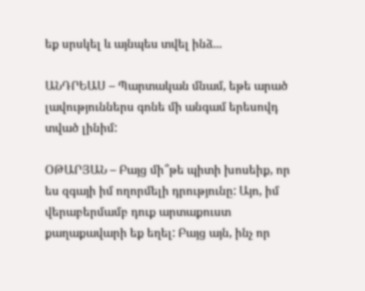եք սրսկել և այնպես տվել ինձ...

ԱՆԴՐԵԱՍ – Պարտական մնամ, եթե արած լավություններս գոնե մի անգամ երեսովդ տված լինիմ:

ՕԹԱՐՅԱՆ – Բայց մի՞թե պիտի խոսեիք, որ ես զգայի իմ ողորմելի դրությունը: Այո, իմ վերաբերմամբ դուք արտաքուստ քաղաքավարի եք եղել: Բայց այն, ինչ որ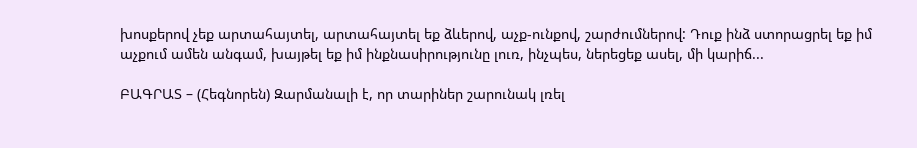խոսքերով չեք արտահայտել, արտահայտել եք ձևերով, աչք-ունքով, շարժումներով: Դուք ինձ ստորացրել եք իմ աչքում ամեն անգամ, խայթել եք իմ ինքնասիրությունը լուռ, ինչպես, ներեցեք ասել, մի կարիճ...

ԲԱԳՐԱՏ – (Հեգնորեն) Զարմանալի է, որ տարիներ շարունակ լռել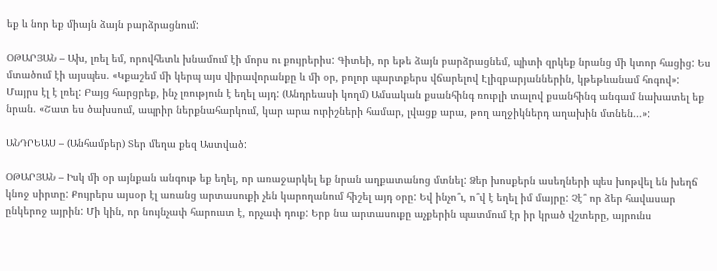եք և նոր եք միայն ձայն բարձրացնում:

ՕԹԱՐՅԱՆ – Ախ, լռել եմ, որովհետև խնամում էի մորս ու քույրերիս: Գիտեի, որ եթե ձայն բարձրացնեմ, պիտի զրկեք նրանց մի կտոր հացից: Ես մտածում էի այսպես. «Կքաշեմ մի կերպ այս վիրավորանքը և մի օր, բոլոր պարտքերս վճարելով Էլիզբարյաններին, կթեթևանամ հոգով»: Մայրս էլ է լռել: Բայց հարցրեք, ինչ լռություն է եղել այդ: (Անդրեասի կողմ) Ամսական քսանհինգ ռուբլի տալով քսանհինգ անգամ նախատել եք նրան. «Շատ ես ծախսում, ապրիր ներքնահարկում, կար արա ուրիշների համար, լվացք արա, թող աղջիկներդ աղախին մտնեն...»:

ԱՆԴՐԵԱՍ – (Անհամբեր) Տեր մեղա քեզ Աստված:

ՕԹԱՐՅԱՆ – Իսկ մի օր այնքան անգութ եք եղել, որ առաջարկել եք նրան աղքատանոց մտնել: Ձեր խոսքերն ասեղների պես խոթվել են խեղճ կնոջ սիրտը: Քույրերս այսօր էլ առանց արտասուքի չեն կարողանում հիշել այդ օրը: Եվ ինչո՞ւ, ո՞վ է եղել իմ մայրը: Չէ՞ որ ձեր հավասար ընկերոջ այրին: Մի կին, որ նույնչափ հարուստ է, որչափ դուք: Երբ նա արտասուքը աչքերին պատմում էր իր կրած վշտերը, այրունս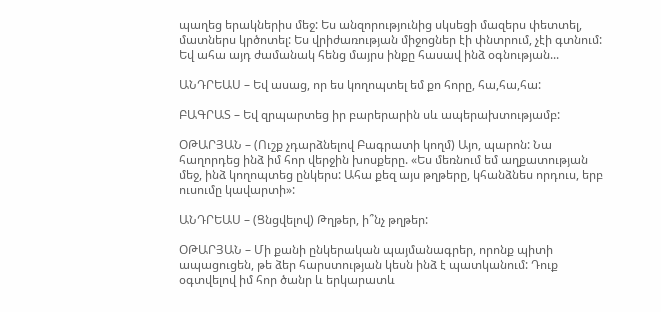պաղեց երակներիս մեջ: Ես անզորությունից սկսեցի մազերս փետտել, մատներս կրծոտել: Ես վրիժառության միջոցներ էի փնտրում, չէի գտնում: Եվ ահա այդ ժամանակ հենց մայրս ինքը հասավ ինձ օգնության...

ԱՆԴՐԵԱՍ – Եվ ասաց, որ ես կողոպտել եմ քո հորը, հա,հա,հա:

ԲԱԳՐԱՏ – Եվ զրպարտեց իր բարերարին սև ապերախտությամբ:

ՕԹԱՐՅԱՆ – (Ուշք չդարձնելով Բագրատի կողմ) Այո, պարոն: Նա հաղորդեց ինձ իմ հոր վերջին խոսքերը. «Ես մեռնում եմ աղքատության մեջ, ինձ կողոպտեց ընկերս: Ահա քեզ այս թղթերը, կհանձնես որդուս, երբ ուսումը կավարտի»:

ԱՆԴՐԵԱՍ – (Ցնցվելով) Թղթեր, ի՞նչ թղթեր:

ՕԹԱՐՅԱՆ – Մի քանի ընկերական պայմանագրեր, որոնք պիտի ապացուցեն, թե ձեր հարստության կեսն ինձ է պատկանում: Դուք օգտվելով իմ հոր ծանր և երկարատև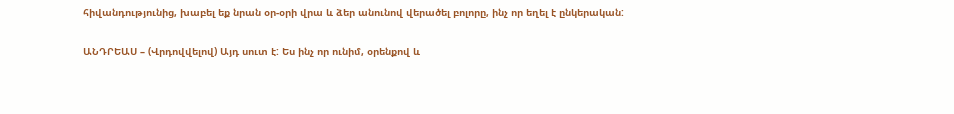հիվանդությունից, խաբել եք նրան օր-օրի վրա և ձեր անունով վերածել բոլորը, ինչ որ եղել է ընկերական:

ԱՆԴՐԵԱՍ – (Վրդովվելով) Այդ սուտ է: Ես ինչ որ ունիմ, օրենքով և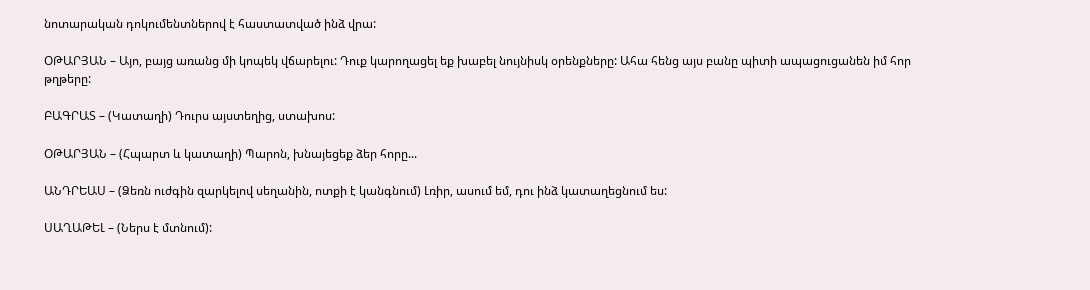նոտարական դոկումենտներով է հաստատված ինձ վրա:

ՕԹԱՐՅԱՆ – Այո, բայց առանց մի կոպեկ վճարելու: Դուք կարողացել եք խաբել նույնիսկ օրենքները: Ահա հենց այս բանը պիտի ապացուցանեն իմ հոր թղթերը:

ԲԱԳՐԱՏ – (Կատաղի) Դուրս այստեղից, ստախոս:

ՕԹԱՐՅԱՆ – (Հպարտ և կատաղի) Պարոն, խնայեցեք ձեր հորը...

ԱՆԴՐԵԱՍ – (Ձեռն ուժգին զարկելով սեղանին, ոտքի է կանգնում) Լռիր, ասում եմ, դու ինձ կատաղեցնում ես:

ՍԱՂԱԹԵԼ – (Ներս է մտնում):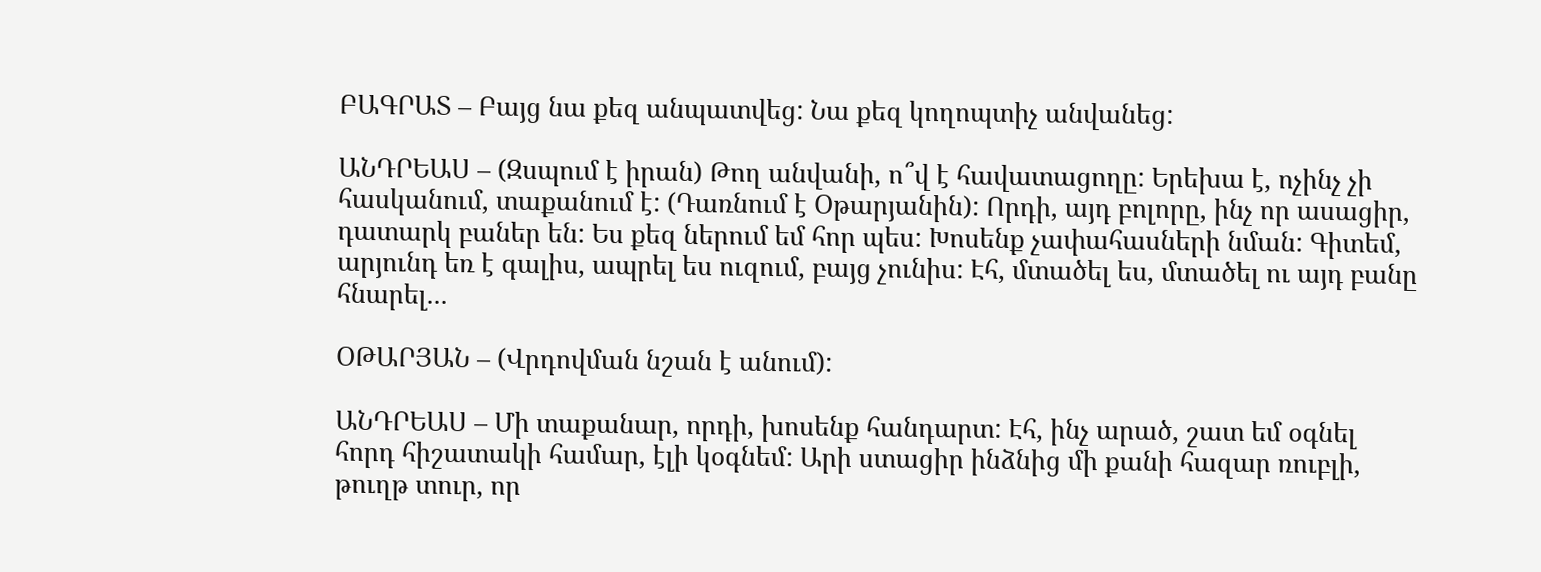ԲԱԳՐԱՏ – Բայց նա քեզ անպատվեց: Նա քեզ կողոպտիչ անվանեց:

ԱՆԴՐԵԱՍ – (Զսպում է իրան) Թող անվանի, ո՞վ է հավատացողը: Երեխա է, ոչինչ չի հասկանում, տաքանում է: (Դառնում է Օթարյանին): Որդի, այդ բոլորը, ինչ որ ասացիր, դատարկ բաներ են: Ես քեզ ներում եմ հոր պես: Խոսենք չափահասների նման: Գիտեմ, արյունդ եռ է գալիս, ապրել ես ուզում, բայց չունիս: Էհ, մտածել ես, մտածել ու այդ բանը հնարել...

ՕԹԱՐՅԱՆ – (Վրդովման նշան է անում):

ԱՆԴՐԵԱՍ – Մի տաքանար, որդի, խոսենք հանդարտ: Էհ, ինչ արած, շատ եմ օգնել հորդ հիշատակի համար, էլի կօգնեմ: Արի ստացիր ինձնից մի քանի հազար ռուբլի, թուղթ տուր, որ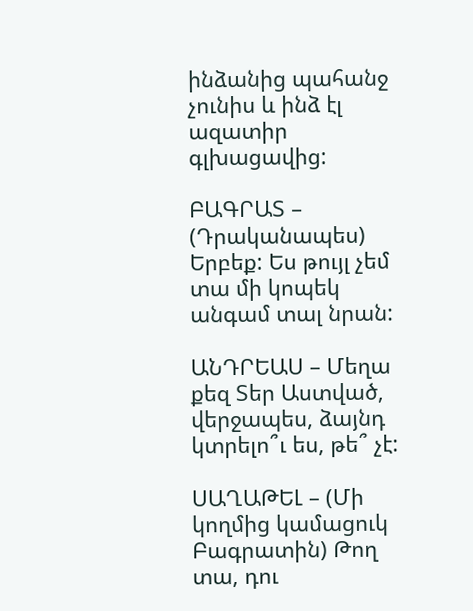ինձանից պահանջ չունիս և ինձ էլ ազատիր գլխացավից:

ԲԱԳՐԱՏ – (Դրականապես) Երբեք: Ես թույլ չեմ տա մի կոպեկ անգամ տալ նրան:

ԱՆԴՐԵԱՍ – Մեղա քեզ Տեր Աստված, վերջապես, ձայնդ կտրելո՞ւ ես, թե՞ չէ:

ՍԱՂԱԹԵԼ – (Մի կողմից կամացուկ Բագրատին) Թող տա, դու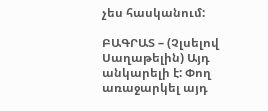չես հասկանում:

ԲԱԳՐԱՏ – (Չլսելով Սաղաթելին) Այդ անկարելի է: Փող առաջարկել այդ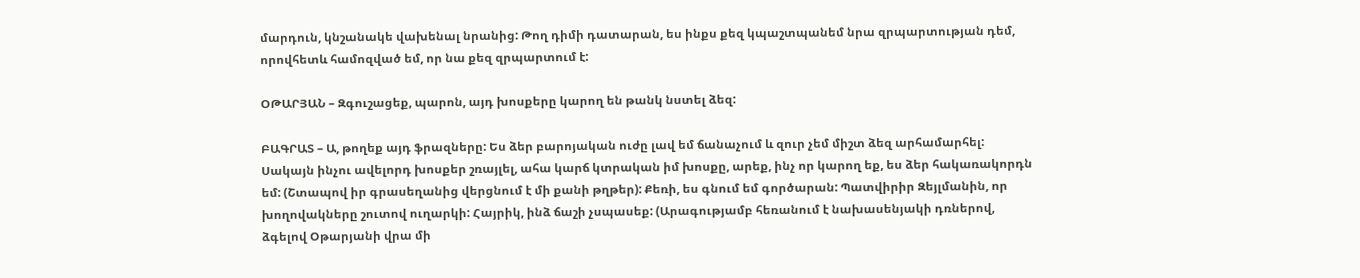մարդուն, կնշանակե վախենալ նրանից: Թող դիմի դատարան, ես ինքս քեզ կպաշտպանեմ նրա զրպարտության դեմ, որովհետև համոզված եմ, որ նա քեզ զրպարտում է:

ՕԹԱՐՅԱՆ – Զգուշացեք, պարոն, այդ խոսքերը կարող են թանկ նստել ձեզ:

ԲԱԳՐԱՏ – Ա, թողեք այդ ֆրազները: Ես ձեր բարոյական ուժը լավ եմ ճանաչում և զուր չեմ միշտ ձեզ արհամարհել: Սակայն ինչու ավելորդ խոսքեր շռայլել, ահա կարճ կտրական իմ խոսքը, արեք, ինչ որ կարող եք, ես ձեր հակառակորդն եմ: (Շտապով իր գրասեղանից վերցնում է մի քանի թղթեր): Քեռի, ես գնում եմ գործարան: Պատվիրիր Զեյլմանին, որ խողովակները շուտով ուղարկի: Հայրիկ, ինձ ճաշի չսպասեք: (Արագությամբ հեռանում է նախասենյակի դռներով, ձգելով Օթարյանի վրա մի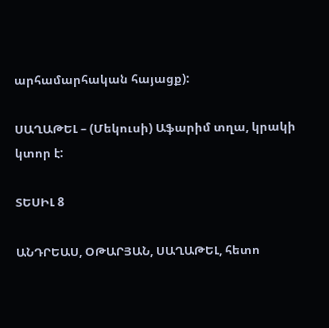արհամարհական հայացք):

ՍԱՂԱԹԵԼ – (Մեկուսի) Աֆարիմ տղա, կրակի կտոր է:

ՏԵՍԻԼ 8

ԱՆԴՐԵԱՍ, ՕԹԱՐՅԱՆ, ՍԱՂԱԹԵԼ, հետո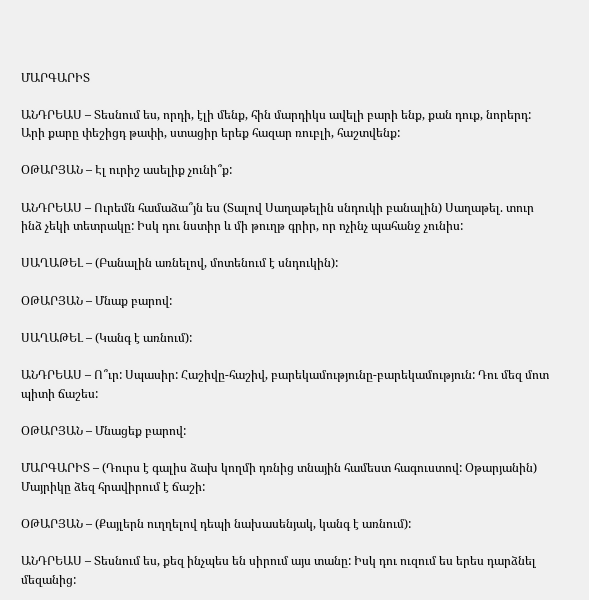ՄԱՐԳԱՐԻՏ

ԱՆԴՐԵԱՍ – Տեսնում ես, որդի, էլի մենք, հին մարդիկս ավելի բարի ենք, քան դուք, նորերդ: Արի քարը փեշիցդ թափի, ստացիր երեք հազար ռուբլի, հաշտվենք:

ՕԹԱՐՅԱՆ – Էլ ուրիշ ասելիք չունի՞ք:

ԱՆԴՐԵԱՍ – Ուրեմն համաձա՞յն ես (Տալով Սաղաթելին սնդուկի բանալին) Սաղաթել. տուր ինձ չեկի տետրակը: Իսկ դու նստիր և մի թուղթ գրիր, որ ոչինչ պահանջ չունիս:

ՍԱՂԱԹԵԼ – (Բանալին առնելով, մոտենում է սնդուկին):

ՕԹԱՐՅԱՆ – Մնաք բարով:

ՍԱՂԱԹԵԼ – (Կանգ է առնում):

ԱՆԴՐԵԱՍ – Ո՞ւր: Սպասիր: Հաշիվը-հաշիվ, բարեկամությունը-բարեկամություն: Դու մեզ մոտ պիտի ճաշես:

ՕԹԱՐՅԱՆ – Մնացեք բարով:

ՄԱՐԳԱՐԻՏ – (Դուրս է գալիս ձախ կողմի դռնից տնային համեստ հագուստով: Օթարյանին) Մայրիկը ձեզ հրավիրում է ճաշի:

ՕԹԱՐՅԱՆ – (Քայլերն ուղղելով դեպի նախասենյակ, կանգ է առնում):

ԱՆԴՐԵԱՍ – Տեսնում ես, քեզ ինչպես են սիրում այս տանը: Իսկ դու ուզում ես երես դարձնել մեզանից: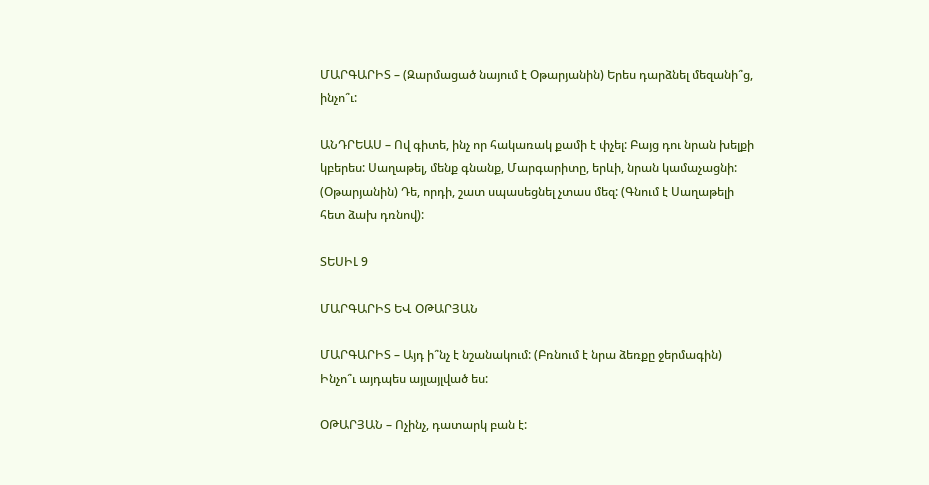ՄԱՐԳԱՐԻՏ – (Զարմացած նայում է Օթարյանին) Երես դարձնել մեզանի՞ց, ինչո՞ւ:

ԱՆԴՐԵԱՍ – Ով գիտե, ինչ որ հակառակ քամի է փչել: Բայց դու նրան խելքի կբերես: Սաղաթել, մենք գնանք, Մարգարիտը, երևի, նրան կամաչացնի: (Օթարյանին) Դե, որդի, շատ սպասեցնել չտաս մեզ: (Գնում է Սաղաթելի հետ ձախ դռնով):

ՏԵՍԻԼ 9

ՄԱՐԳԱՐԻՏ ԵՎ ՕԹԱՐՅԱՆ

ՄԱՐԳԱՐԻՏ – Այդ ի՞նչ է նշանակում: (Բռնում է նրա ձեռքը ջերմագին) Ինչո՞ւ այդպես այլայլված ես:

ՕԹԱՐՅԱՆ – Ոչինչ, դատարկ բան է: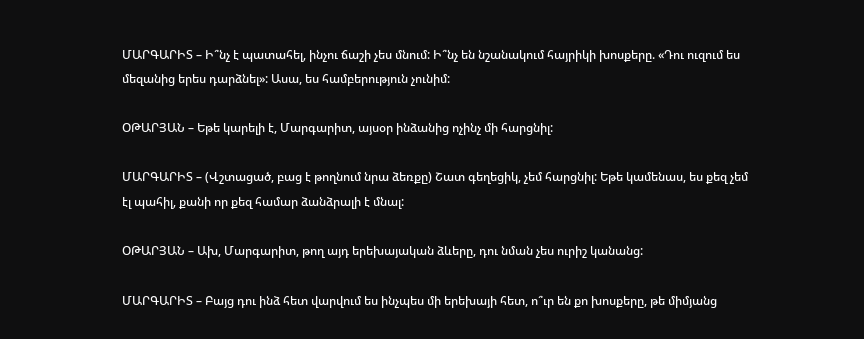ՄԱՐԳԱՐԻՏ – Ի՞նչ է պատահել, ինչու ճաշի չես մնում: Ի՞նչ են նշանակում հայրիկի խոսքերը. «Դու ուզում ես մեզանից երես դարձնել»: Ասա, ես համբերություն չունիմ:

ՕԹԱՐՅԱՆ – Եթե կարելի է, Մարգարիտ, այսօր ինձանից ոչինչ մի հարցնիլ:

ՄԱՐԳԱՐԻՏ – (Վշտացած, բաց է թողնում նրա ձեռքը) Շատ գեղեցիկ, չեմ հարցնիլ: Եթե կամենաս, ես քեզ չեմ էլ պահիլ, քանի որ քեզ համար ձանձրալի է մնալ:

ՕԹԱՐՅԱՆ – Ախ, Մարգարիտ, թող այդ երեխայական ձևերը, դու նման չես ուրիշ կանանց:

ՄԱՐԳԱՐԻՏ – Բայց դու ինձ հետ վարվում ես ինչպես մի երեխայի հետ, ո՞ւր են քո խոսքերը, թե միմյանց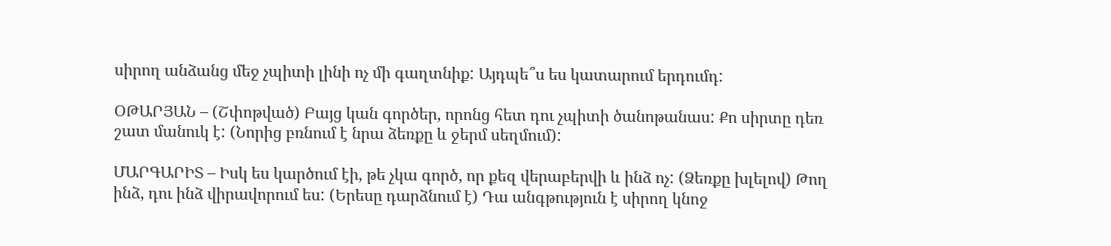սիրող անձանց մեջ չպիտի լինի ոչ մի գաղտնիք: Այդպե՞ս ես կատարում երդումդ:

ՕԹԱՐՅԱՆ – (Շփոթված) Բայց կան գործեր, որոնց հետ դու չպիտի ծանոթանաս: Քո սիրտը դեռ շատ մանուկ է: (Նորից բռնում է նրա ձեռքը և ջերմ սեղմում):

ՄԱՐԳԱՐԻՏ – Իսկ ես կարծում էի, թե չկա գործ, որ քեզ վերաբերվի և ինձ ոչ: (Ձեռքը խլելով) Թող ինձ, դու ինձ վիրավորում ես: (Երեսը դարձնում է) Դա անգթություն է սիրող կնոջ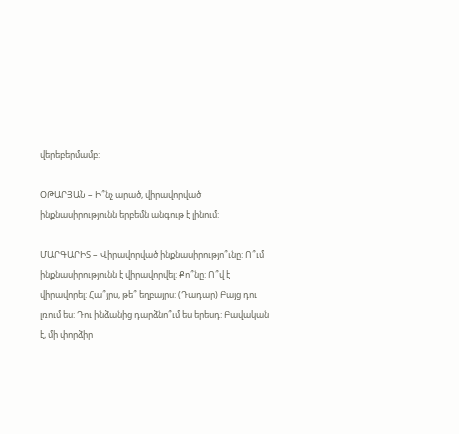վերեբերմամբ:

ՕԹԱՐՅԱՆ – Ի՞նչ արած, վիրավորված ինքնասիրությունն երբեմն անգութ է լինում:

ՄԱՐԳԱՐԻՏ – Վիրավորված ինքնասիրությո՞ւնը: Ո՞ւմ ինքնասիրությունն է վիրավորվել: Քո՞նը: Ո՞վ է վիրավորել: Հա՞յրս, թե՞ եղբայրս: (Դադար) Բայց դու լռում ես: Դու ինձանից դարձնո՞ւմ ես երեսդ: Բավական է, մի փորձիր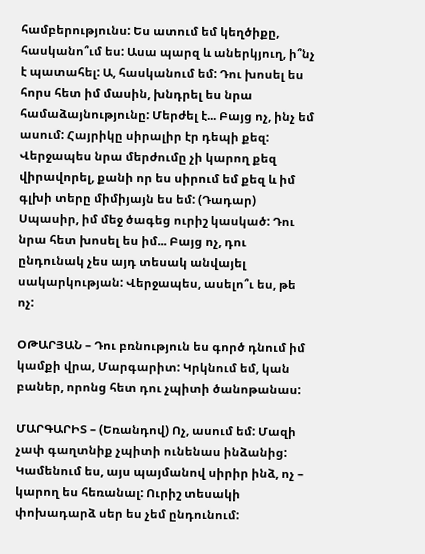համբերությունս: Ես ատում եմ կեղծիքը, հասկանո՞ւմ ես: Ասա պարզ և աներկյուղ, ի՞նչ է պատահել: Ա, հասկանում եմ: Դու խոսել ես հորս հետ իմ մասին, խնդրել ես նրա համաձայնությունը: Մերժել է... Բայց ոչ, ինչ եմ ասում: Հայրիկը սիրալիր էր դեպի քեզ: Վերջապես նրա մերժումը չի կարող քեզ վիրավորել, քանի որ ես սիրում եմ քեզ և իմ գլխի տերը միմիյայն ես եմ: (Դադար) Սպասիր, իմ մեջ ծագեց ուրիշ կասկած: Դու նրա հետ խոսել ես իմ... Բայց ոչ, դու ընդունակ չես այդ տեսակ անվայել սակարկության: Վերջապես, ասելո՞ւ ես, թե ոչ:

ՕԹԱՐՅԱՆ – Դու բռնություն ես գործ դնում իմ կամքի վրա, Մարգարիտ: Կրկնում եմ, կան բաներ, որոնց հետ դու չպիտի ծանոթանաս:

ՄԱՐԳԱՐԻՏ – (Եռանդով) Ոչ, ասում եմ: Մազի չափ գաղտնիք չպիտի ունենաս ինձանից: Կամենում ես, այս պայմանով սիրիր ինձ, ոչ – կարող ես հեռանալ: Ուրիշ տեսակի փոխադարձ սեր ես չեմ ընդունում: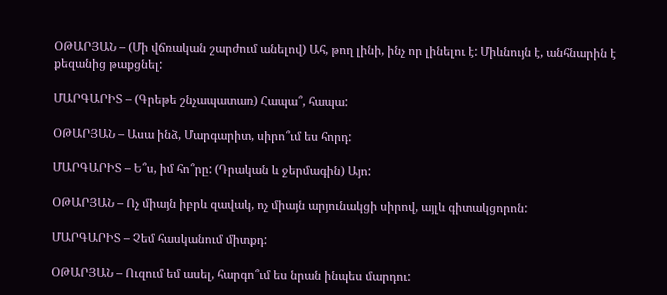ՕԹԱՐՅԱՆ – (Մի վճռական շարժում անելով) Ահ, թող լինի, ինչ որ լինելու է: Միևնույն է, անհնարին է քեզանից թաքցնել:

ՄԱՐԳԱՐԻՏ – (Գրեթե շնչապատառ) Հապա՞, հապա:

ՕԹԱՐՅԱՆ – Ասա ինձ, Մարգարիտ, սիրո՞ւմ ես հորդ:

ՄԱՐԳԱՐԻՏ – Ե՞ս, իմ հո՞րը: (Դրական և ջերմագին) Այո:

ՕԹԱՐՅԱՆ – Ոչ միայն իբրև զավակ, ոչ միայն արյունակցի սիրով, այլև գիտակցորոն:

ՄԱՐԳԱՐԻՏ – Չեմ հասկանում միտքդ:

ՕԹԱՐՅԱՆ – Ուզում եմ ասել, հարգո՞ւմ ես նրան ինպես մարդու: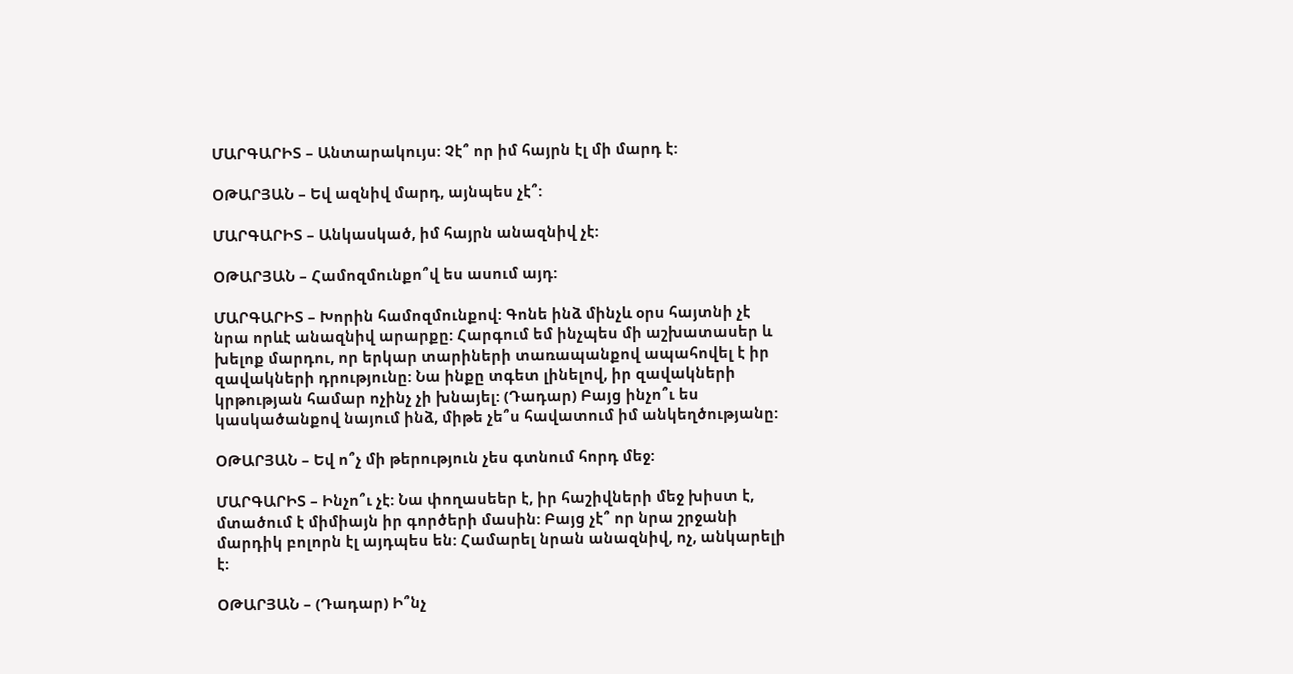ՄԱՐԳԱՐԻՏ – Անտարակույս: Չէ՞ որ իմ հայրն էլ մի մարդ է:

ՕԹԱՐՅԱՆ – Եվ ազնիվ մարդ, այնպես չէ՞:

ՄԱՐԳԱՐԻՏ – Անկասկած, իմ հայրն անազնիվ չէ:

ՕԹԱՐՅԱՆ – Համոզմունքո՞վ ես ասում այդ:

ՄԱՐԳԱՐԻՏ – Խորին համոզմունքով: Գոնե ինձ մինչև օրս հայտնի չէ նրա որևէ անազնիվ արարքը: Հարգում եմ ինչպես մի աշխատասեր և խելոք մարդու, որ երկար տարիների տառապանքով ապահովել է իր զավակների դրությունը: Նա ինքը տգետ լինելով, իր զավակների կրթության համար ոչինչ չի խնայել: (Դադար) Բայց ինչո՞ւ ես կասկածանքով նայում ինձ, միթե չե՞ս հավատում իմ անկեղծությանը:

ՕԹԱՐՅԱՆ – Եվ ո՞չ մի թերություն չես գտնում հորդ մեջ:

ՄԱՐԳԱՐԻՏ – Ինչո՞ւ չէ: Նա փողասեեր է, իր հաշիվների մեջ խիստ է, մտածում է միմիայն իր գործերի մասին: Բայց չէ՞ որ նրա շրջանի մարդիկ բոլորն էլ այդպես են: Համարել նրան անազնիվ, ոչ, անկարելի է:

ՕԹԱՐՅԱՆ – (Դադար) Ի՞նչ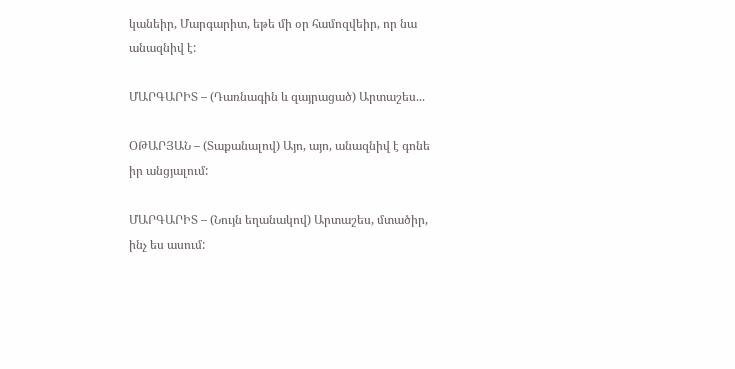կանեիր, Մարգարիտ, եթե մի օր համոզվեիր, որ նա անազնիվ է:

ՄԱՐԳԱՐԻՏ – (Դառնագին և զայրացած) Արտաշես...

ՕԹԱՐՅԱՆ – (Տաքանալով) Այո, այո, անազնիվ է գոնե իր անցյալում:

ՄԱՐԳԱՐԻՏ – (Նույն եղանակով) Արտաշես, մտածիր, ինչ ես ասում: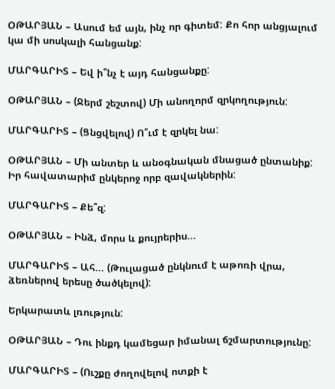ՕԹԱՐՅԱՆ – Ասում եմ այն, ինչ որ գիտեմ: Քո հոր անցյալում կա մի սոսկալի հանցանք:

ՄԱՐԳԱՐԻՏ – Եվ ի՞նչ է այդ հանցանքը:

ՕԹԱՐՅԱՆ – (Ջերմ շեշտով) Մի անողորմ զրկողություն:

ՄԱՐԳԱՐԻՏ – (Ցնցվելով) Ո՞ւմ է զրկել նա:

ՕԹԱՐՅԱՆ – Մի անտեր և անօգնական մնացած ընտանիք: Իր հավատարիմ ընկերոջ որբ զավակներին:

ՄԱՐԳԱՐԻՏ – Քե՞զ:

ՕԹԱՐՅԱՆ – Ինձ, մորս և քույրերիս...

ՄԱՐԳԱՐԻՏ – Ահ... (Թուլացած ընկնում է աթոռի վրա, ձեռներով երեսը ծածկելով):

Երկարատև լռություն:

ՕԹԱՐՅԱՆ – Դու ինքդ կամեցար իմանալ ճշմարտությունը:

ՄԱՐԳԱՐԻՏ – (Ուշքը ժողովելով ոտքի է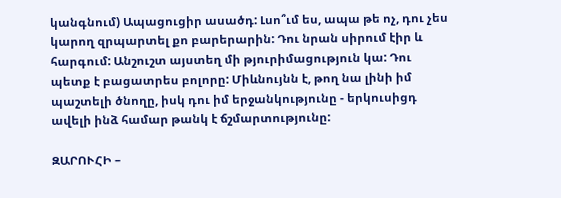կանգնում) Ապացուցիր ասածդ: Լսո՞ւմ ես, ապա թե ոչ, դու չես կարող զրպարտել քո բարերարին: Դու նրան սիրում էիր և հարգում: Անշուշտ այստեղ մի թյուրիմացություն կա: Դու պետք է բացատրես բոլորը: Միևնույնն է, թող նա լինի իմ պաշտելի ծնողը, իսկ դու իմ երջանկությունը - երկուսիցդ ավելի ինձ համար թանկ է ճշմարտությունը:

ԶԱՐՈՒՀԻ –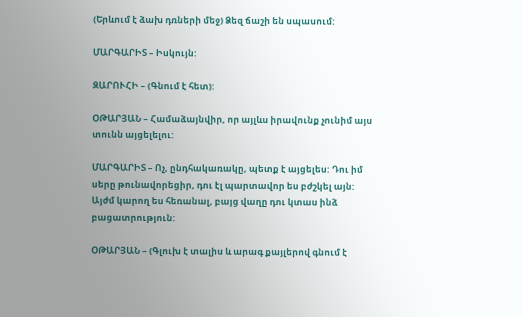(Երևում է ձախ դռների մեջ) Ձեզ ճաշի են սպասում:

ՄԱՐԳԱՐԻՏ – Իսկույն:

ԶԱՐՈՒՀԻ – (Գնում է հետ):

ՕԹԱՐՅԱՆ – Համաձայնվիր, որ այլևս իրավունք չունիմ այս տունն այցելելու:

ՄԱՐԳԱՐԻՏ – Ոչ, ընդհակառակը, պետք է այցելես: Դու իմ սերը թունավորեցիր, դու էլ պարտավոր ես բժշկել այն: Այժմ կարող ես հեռանալ, բայց վաղը դու կտաս ինձ բացատրություն:

ՕԹԱՐՅԱՆ – (Գլուխ է տալիս և արագ քայլերով գնում է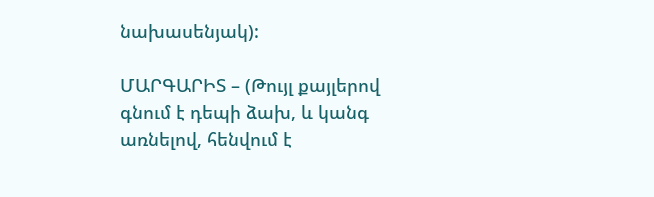նախասենյակ):

ՄԱՐԳԱՐԻՏ – (Թույլ քայլերով գնում է դեպի ձախ, և կանգ առնելով, հենվում է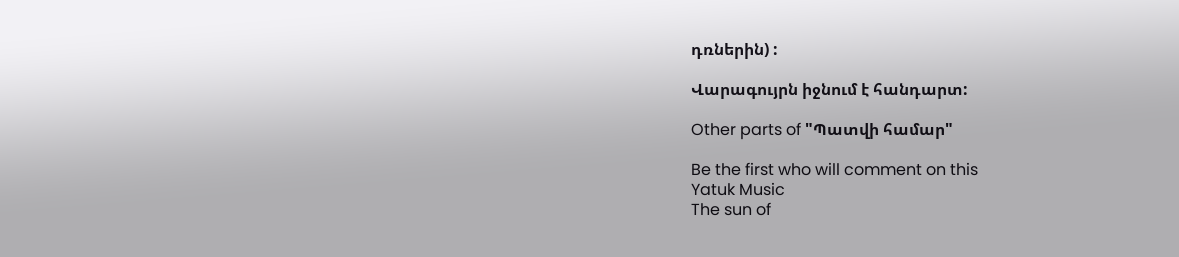դռներին) :

Վարագույրն իջնում է հանդարտ:

Other parts of "Պատվի համար"

Be the first who will comment on this
Yatuk Music
The sun of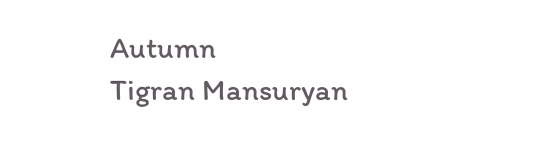Autumn
Tigran Mansuryan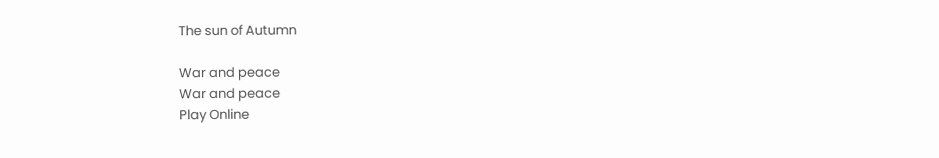The sun of Autumn

War and peace
War and peace
Play Online